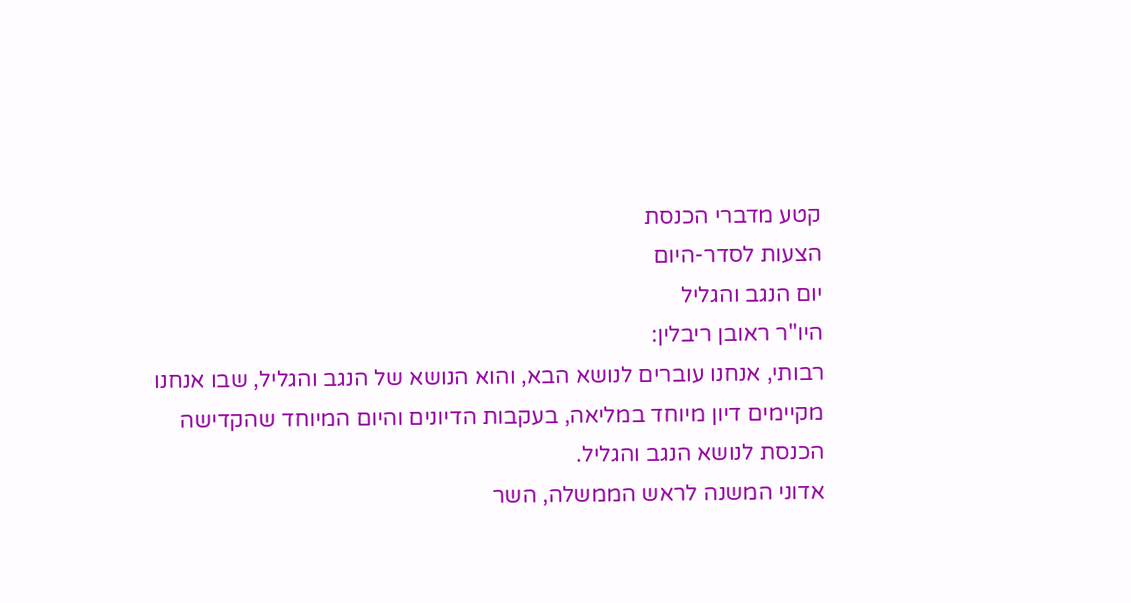קטע מדברי הכנסת
הצעות לסדר-היום
יום הנגב והגליל
היו"ר ראובן ריבלין:
רבותי, אנחנו עוברים לנושא הבא, והוא הנושא של הנגב והגליל, שבו אנחנו מקיימים דיון מיוחד במליאה, בעקבות הדיונים והיום המיוחד שהקדישה הכנסת לנושא הנגב והגליל.
אדוני המשנה לראש הממשלה, השר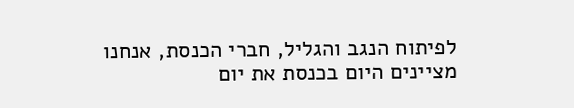לפיתוח הנגב והגליל, חברי הכנסת, אנחנו מציינים היום בכנסת את יום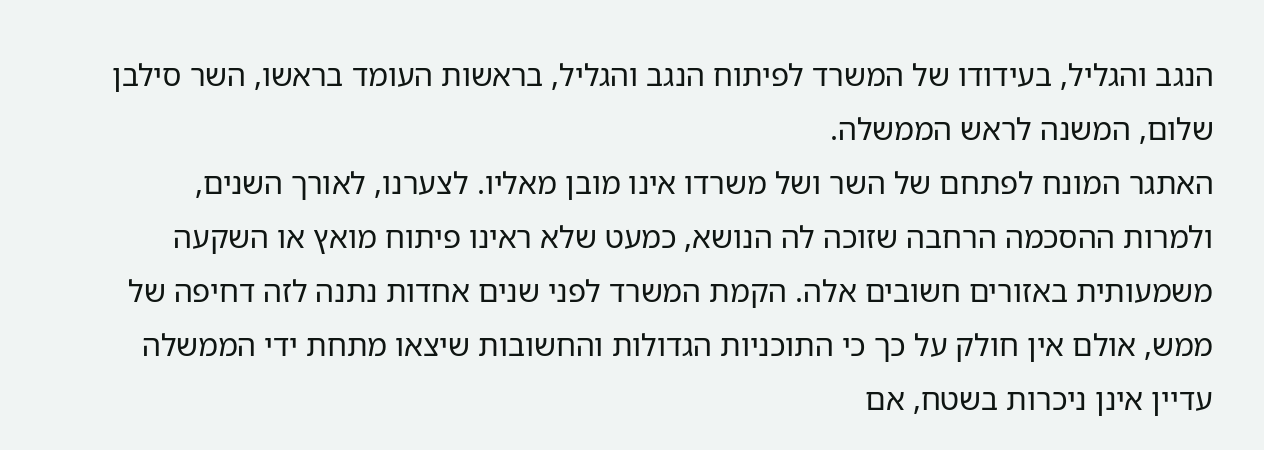הנגב והגליל, בעידודו של המשרד לפיתוח הנגב והגליל, בראשות העומד בראשו, השר סילבן שלום, המשנה לראש הממשלה.
האתגר המונח לפתחם של השר ושל משרדו אינו מובן מאליו. לצערנו, לאורך השנים, ולמרות ההסכמה הרחבה שזוכה לה הנושא, כמעט שלא ראינו פיתוח מואץ או השקעה משמעותית באזורים חשובים אלה. הקמת המשרד לפני שנים אחדות נתנה לזה דחיפה של ממש, אולם אין חולק על כך כי התוכניות הגדולות והחשובות שיצאו מתחת ידי הממשלה עדיין אינן ניכרות בשטח, אם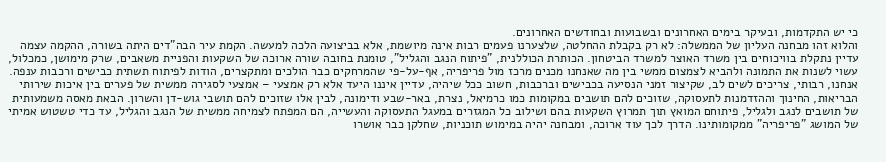כי יש התקדמות, ובעיקר בימים האחרונים ובשבועות ובחודשים האחרונים.
והלוא זהו מבחנה העליון של הממשלה: לא רק בקבלת ההחלטה, שלצערנו פעמים רבות אינה מיושמת, אלא בביצועה הלכה למעשה. הקמת עיר הבה"דים היתה בשורה, ההקמה עצמה עדיין נתקלת בוויכוחים בין משרד האוצר למשרד הביטחון. הכותרת הכוללנית, "פיתוח הנגב והגליל", טומנת בחובה שורה ארוכה של השקעות והפניית משאבים, שרק מימושן, כמכלול, עשוי לשנות את התמונה ולהביא לצמצום ממשי בין מה שאנחנו מכנים מרכז מול פריפריה, אף-על-פי שהמרחקים כבר הולכים ומתקצרים, הודות לפיתוח תשתית כבישים ורכבות ענפה.
אנחנו, רבותי, צריכים לשים לב, שקיצור זמני הנסיעה בכבישים וברכבות, חשוב ככל שיהיה, עדיין איננו היעד אלא רק אמצעי – אמצעי לסגירה ממשית של פערים בין איכות שירותי הבריאות, החינוך וההזדמנות לתעסוקה, שזוכים להם תושבים במקומות כמו כרמיאל, נצרת, באר-שבע ודימונה, לבין אלו שזוכים להם תושבי גוש-דן והשרון. הבאת מאסה משמעותית של תושבים לנגב ולגליל, פיתוחם המואץ תוך תמרוץ השקעות בהם ושילוב כל המגזרים במעגל התעסוקה והעשייה, הם המפתח לצמיחה ממשית של הנגב והגליל, עד כדי טשטוש אמיתי של המושג "פריפריה" ממקומותינו. הדרך לכך עוד ארוכה, ומבחנה יהיה במימוש תוכניות, שחלקן כבר אושרו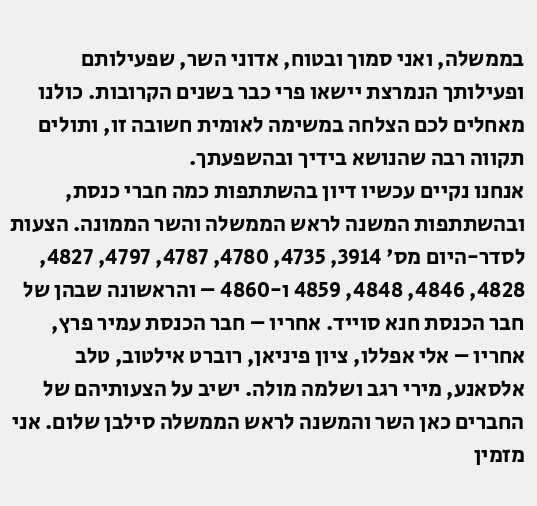בממשלה, ואני סמוך ובטוח, אדוני השר, שפעילותם ופעילותך הנמרצת יישאו פרי כבר בשנים הקרובות. כולנו מאחלים לכם הצלחה במשימה לאומית חשובה זו, ותולים תקווה רבה שהנושא בידיך ובהשפעתך.
אנחנו נקיים עכשיו דיון בהשתתפות כמה חברי כנסת, ובהשתתפות המשנה לראש הממשלה והשר הממונה. הצעות לסדר-היום מס' 3914, 4735, 4780, 4787, 4797, 4827, 4828, 4846, 4848, 4859 ו-4860 – והראשונה שבהן של חבר הכנסת חנא סוייד. אחריו – חבר הכנסת עמיר פרץ, אחריו – אלי אפללו, ציון פיניאן, רוברט אילטוב, טלב אלסאנע, מירי רגב ושלמה מולה. ישיב על הצעותיהם של החברים כאן השר והמשנה לראש הממשלה סילבן שלום. אני מזמין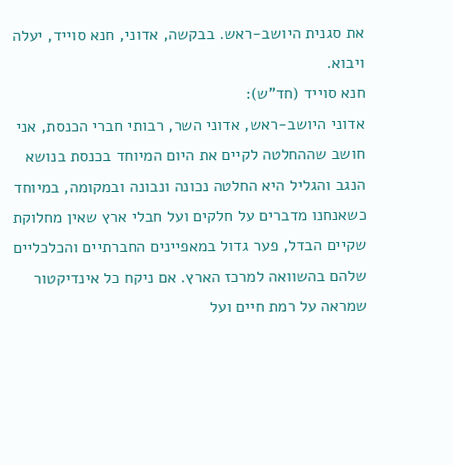את סגנית היושב-ראש. בבקשה, אדוני, חנא סוייד, יעלה ויבוא.
חנא סוייד (חד"ש):
אדוני היושב-ראש, אדוני השר, רבותי חברי הכנסת, אני חושב שההחלטה לקיים את היום המיוחד בכנסת בנושא הנגב והגליל היא החלטה נכונה ונבונה ובמקומה, במיוחד כשאנחנו מדברים על חלקים ועל חבלי ארץ שאין מחלוקת שקיים הבדל, פער גדול במאפיינים החברתיים והכלכליים שלהם בהשוואה למרכז הארץ. אם ניקח כל אינדיקטור שמראה על רמת חיים ועל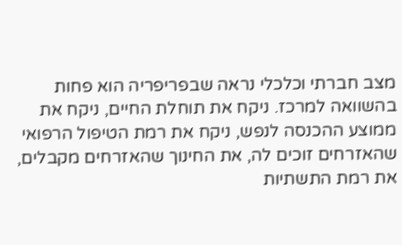מצב חברתי וכלכלי נראה שבפריפריה הוא פחות בהשוואה למרכז. ניקח את תוחלת החיים, ניקח את ממוצע ההכנסה לנפש, ניקח את רמת הטיפול הרפואי שהאזרחים זוכים לה, את החינוך שהאזרחים מקבלים, את רמת התשתיות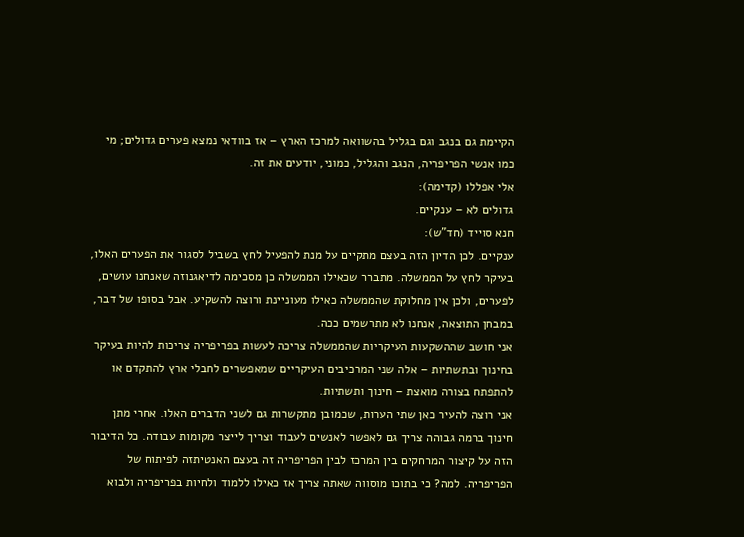הקיימת גם בנגב וגם בגליל בהשוואה למרכז הארץ – אז בוודאי נמצא פערים גדולים; מי כמו אנשי הפריפריה, הנגב והגליל, כמוני, יודעים את זה.
אלי אפללו (קדימה):
גדולים לא – ענקיים.
חנא סוייד (חד"ש):
ענקיים. לכן הדיון הזה בעצם מתקיים על מנת להפעיל לחץ בשביל לסגור את הפערים האלו, בעיקר לחץ על הממשלה. מתברר שכאילו הממשלה כן מסכימה לדיאגנוזה שאנחנו עושים, לפערים, ולכן אין מחלוקת שהממשלה כאילו מעוניינת ורוצה להשקיע. אבל בסופו של דבר, במבחן התוצאה, אנחנו לא מתרשמים ככה.
אני חושב שההשקעות העיקריות שהממשלה צריכה לעשות בפריפריה צריכות להיות בעיקר בחינוך ובתשתיות – אלה שני המרכיבים העיקריים שמאפשרים לחבלי ארץ להתקדם או להתפתח בצורה מואצת – חינוך ותשתיות.
אני רוצה להעיר כאן שתי הערות, שכמובן מתקשרות גם לשני הדברים האלו. אחרי מתן חינוך ברמה גבוהה צריך גם לאפשר לאנשים לעבוד וצריך לייצר מקומות עבודה. כל הדיבור הזה על קיצור המרחקים בין המרכז לבין הפריפריה זה בעצם האנטיתזה לפיתוח של הפריפריה. למה? כי בתוכו מוסווה שאתה צריך אז כאילו ללמוד ולחיות בפריפריה ולבוא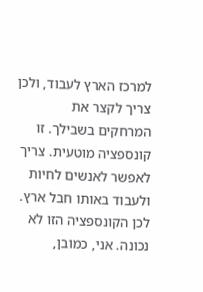למרכז הארץ לעבוד, ולכן צריך לקצר את המרחקים בשבילך. זו קונספציה מוטעית. צריך לאפשר לאנשים לחיות ולעבוד באותו חבל ארץ. לכן הקונספציה הזו לא נכונה. אני, כמובן,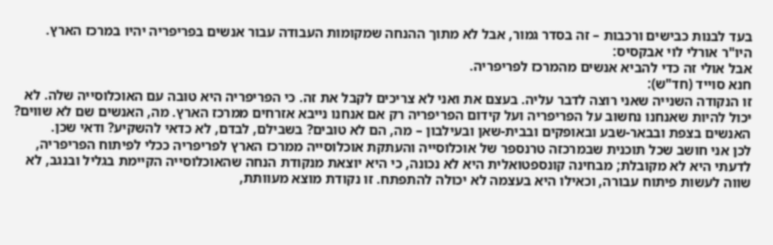בעד לבנות כבישים ורכבות – זה בסדר גמור, אבל לא מתוך ההנחה שמקומות העבודה עבור אנשים בפריפריה יהיו במרכז הארץ.
היו"ר אורלי לוי אבקסיס:
אבל אולי זה כדי להביא אנשים מהמרכז לפריפריה.
חנא סוייד (חד"ש):
זו הנקודה השנייה שאני רוצה לדבר עליה. בעצם את ואני לא צריכים לקבל את זה. כי הפריפריה היא טובה עם האוכלוסייה שלה. לא יכול להיות שאנחנו נחשוב על הפריפריה ועל קידום הפריפריה רק אם אנחנו נייבא אזרחים ממרכז הארץ. מה, האנשים שם לא שווים? האנשים בצפת ובבאר-שבע ובאופקים ובבית-שאן ובעילבון – מה, הם לא טובים? בשבילם, לבדם, לא כדאי להשקיע? ודאי שכן.
לכן אני חושב שכל תוכנית שבמרכזה טרנספר של אוכלוסייה והעתקת אוכלוסייה ממרכז הארץ לפריפריה ככלי לפיתוח הפריפריה, לדעתי היא לא מקובלת; מבחינה קונספטואלית היא לא נכונה, כי היא יוצאת מנקודת הנחה שהאוכלוסייה הקיימת בגליל ובנגב, לא שווה לעשות פיתוח עבורה, וכאילו היא בעצמה לא יכולה להתפתח. זו נקודת מוצא מעוותת,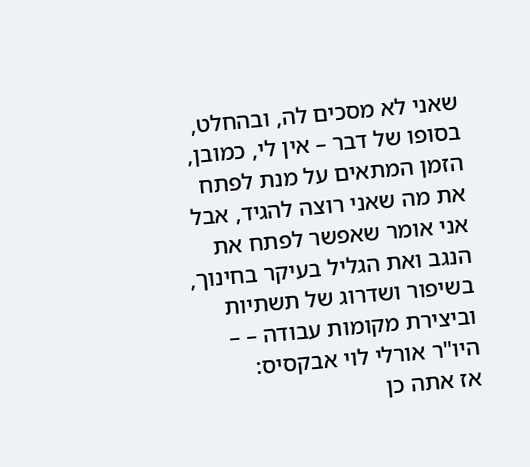שאני לא מסכים לה, ובהחלט, בסופו של דבר – אין לי, כמובן, הזמן המתאים על מנת לפתח את מה שאני רוצה להגיד, אבל אני אומר שאפשר לפתח את הנגב ואת הגליל בעיקר בחינוך, בשיפור ושדרוג של תשתיות וביצירת מקומות עבודה – –
היו"ר אורלי לוי אבקסיס:
אז אתה כן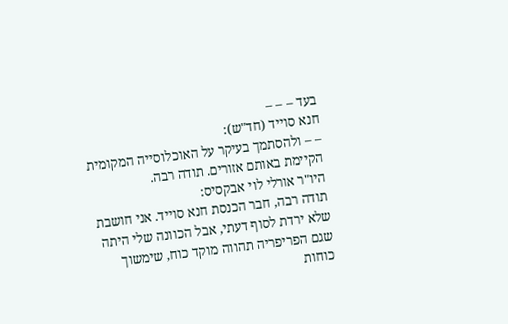בעד – – –
חנא סוייד (חד"ש):
– – ולהסתמך בעיקר על האוכלוסייה המקומית הקיימת באותם אזורים. תודה רבה.
היו"ר אורלי לוי אבקסיס:
תודה רבה, חבר הכנסת חנא סוייד. אני חושבת שלא ירדת לסוף דעתי, אבל הכוונה שלי היתה שגם הפריפריה תהווה מוקד כוח, שימשוך כוחות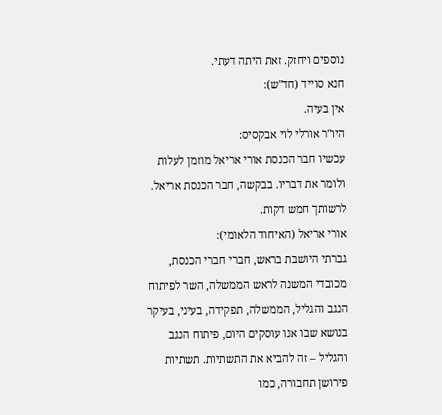נוספים ויחזק. זאת היתה דעתי.
חנא סוייד (חד"ש):
אין בעיה.
היו"ר אורלי לוי אבקסיס:
עכשיו חבר הכנסת אורי אריאל מוזמן לעלות ולומר את דבריו. בבקשה, חבר הכנסת אריאל. לרשותך חמש דקות.
אורי אריאל (האיחוד הלאומי):
גברתי היושבת בראש, חברי חברי הכנסת, מכובדי המשנה לראש הממשלה, השר לפיתוח הנגב והגליל, הממשלה, תפקידה, בעיני, בעיקר בנושא שבו אנו עוסקים היום, פיתוח הנגב והגליל – זה להביא את התשתיות. תשתיות פירושן תחבורה, כמו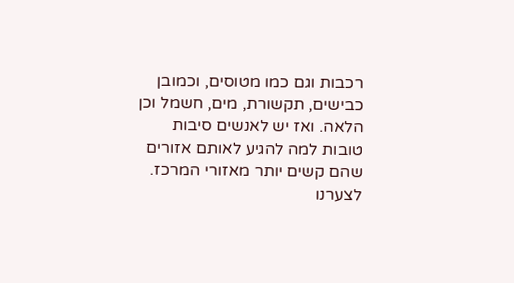רכבות וגם כמו מטוסים, וכמובן כבישים, תקשורת, מים, חשמל וכן הלאה. ואז יש לאנשים סיבות טובות למה להגיע לאותם אזורים שהם קשים יותר מאזורי המרכז.
לצערנו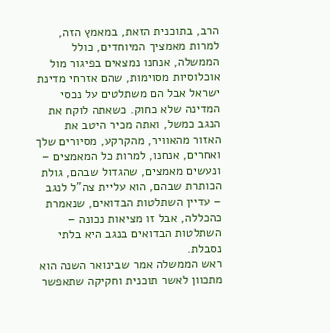הרב, בתוכנית הזאת, במאמץ הזה, למרות מאמציך המיוחדים, כולל הממשלה, אנחנו נמצאים בפיגור מול אוכלוסיות מסוימות, שהם אזרחי מדינת ישראל אבל הם משתלטים על נכסי המדינה שלא כחוק. כשאתה לוקח את הנגב כמשל, ואתה מכיר היטב את האזור מהאוויר, מהקרקע, מסיורים שלך ואחרים, אנחנו, למרות כל המאמצים – ונעשים מאמצים, שהגדול שבהם, גולת הכותרת שבהם, הוא עליית צה"ל לנגב – עדיין השתלטות הבדואים, שנאמרת כהכללה, אבל זו מציאות נכונה – השתלטות הבדואים בנגב היא בלתי נסבלת.
ראש הממשלה אמר שבינואר השנה הוא מתכוון לאשר תוכנית וחקיקה שתאפשר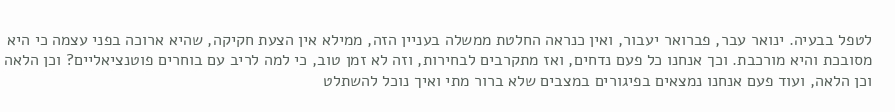לטפל בבעיה. ינואר עבר, פברואר יעבור, ואין כנראה החלטת ממשלה בעניין הזה, ממילא אין הצעת חקיקה, שהיא ארוכה בפני עצמה כי היא מסובכת והיא מורכבת. וכך אנחנו כל פעם נדחים, ואז מתקרבים לבחירות, וזה לא זמן טוב, כי למה לריב עם בוחרים פוטנציאליים? וכן הלאה וכן הלאה, ועוד פעם אנחנו נמצאים בפיגורים במצבים שלא ברור מתי ואיך נוכל להשתלט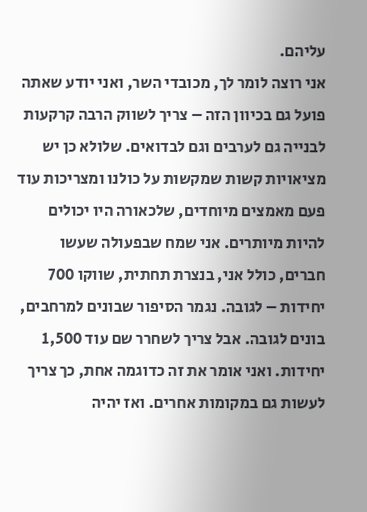עליהם.
אני רוצה לומר לך, מכובדי השר, ואני יודע שאתה פועל גם בכיוון הזה – צריך לשווק הרבה קרקעות לבנייה גם לערבים וגם לבדואים. שלולא כן יש מציאויות קשות שמקשות על כולנו ומצריכות עוד פעם מאמצים מיוחדים, שלכאורה היו יכולים להיות מיותרים. אני שמח שבפעולה שעשו חברים, כולל אני, בנצרת תחתית, שווקו 700 יחידות – לגובה. נגמר הסיפור שבונים למרחבים, בונים לגובה. אבל צריך לשחרר שם עוד 1,500 יחידות. ואני אומר את זה כדוגמה אחת, כך צריך לעשות גם במקומות אחרים. ואז יהיה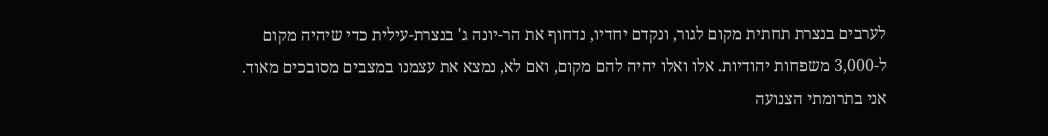לערבים בנצרת תחתית מקום לגור, ונקדם יחדיו, נדחוף את הר-יונה ג' בנצרת-עילית כדי שיהיה מקום ל-3,000 משפחות יהודיות. אלו ואלו יהיה להם מקום, ואם לא, נמצא את עצמנו במצבים מסובכים מאוד.
אני בתרומתי הצנועה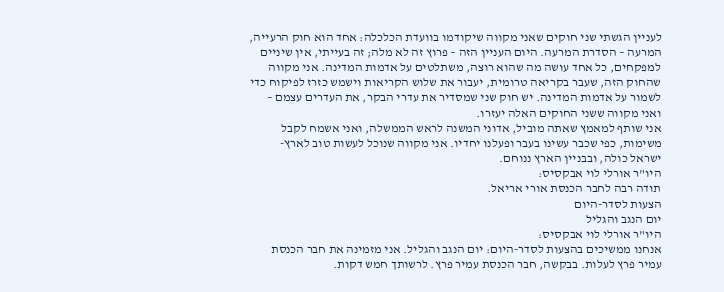לעניין הגשתי שני חוקים שאני מקווה שיקודמו בוועדת הכלכלה: אחד הוא חוק הרעייה, המרעה – הסדרת המרעה. היום העניין הזה – פרוץ זה לא מלה; זה בעייתי, אין שיניים למפקחים, כל אחד עושה מה שהוא רוצה, משתלטים על אדמות המדינה. אני מקווה שהחוק הזה, שעבר בקריאה טרומית, יעבור את שלוש הקריאות וישמש כזרז לפיקוח כדי לשמור על אדמות המדינה. יש חוק שני שמסדיר את עדרי הבקר, את העדרים עצמם – ואני מקווה ששני החוקים האלה יעזרו.
אני שותף למאמץ שאתה מוביל, אדוני המשנה לראש הממשלה, ואני אשמח לקבל משימות, כפי שכבר עשינו בעבר ופעלנו יחדיו. אני מקווה שנוכל לעשות טוב לארץ-ישראל כולה, ובבניין הארץ ננוחם.
היו"ר אורלי לוי אבקסיס:
תודה רבה לחבר הכנסת אורי אריאל.
הצעות לסדר-היום
יום הנגב והגליל
היו"ר אורלי לוי אבקסיס:
אנחנו ממשיכים בהצעות לסדר-היום: יום הנגב והגליל. אני מזמינה את חבר הכנסת עמיר פרץ לעלות. בבקשה, חבר הכנסת עמיר פרץ. לרשותך חמש דקות.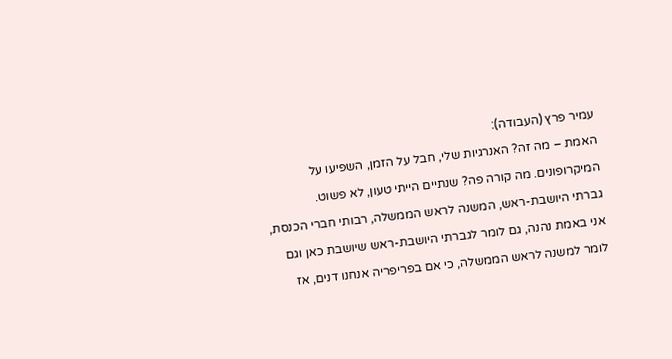עמיר פרץ (העבודה):
האמת – מה זה? האנרגיות שלי, חבל על הזמן, השפיעו על המיקרופונים. מה קורה פה? שנתיים הייתי טעון, לא פשוט.
גברתי היושבת-ראש, המשנה לראש הממשלה, רבותי חברי הכנסת, אני באמת נהנה, גם לומר לגברתי היושבת-ראש שיושבת כאן וגם לומר למשנה לראש הממשלה, כי אם בפריפריה אנחנו דנים, אז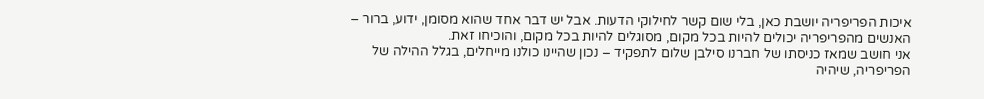איכות הפריפריה יושבת כאן, בלי שום קשר לחילוקי הדעות. אבל יש דבר אחד שהוא מסומן, ידוע, ברור – האנשים מהפריפריה יכולים להיות בכל מקום, מסוגלים להיות בכל מקום, והוכיחו זאת.
אני חושב שמאז כניסתו של חברנו סילבן שלום לתפקיד – נכון שהיינו כולנו מייחלים, בגלל ההילה של הפריפריה, שיהיה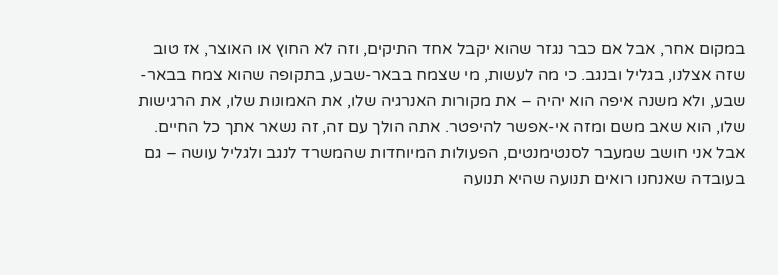במקום אחר, אבל אם כבר נגזר שהוא יקבל אחד התיקים, וזה לא החוץ או האוצר, אז טוב שזה אצלנו, בגליל ובנגב. כי מה לעשות, מי שצמח בבאר-שבע, בתקופה שהוא צמח בבאר-שבע, ולא משנה איפה הוא יהיה – את מקורות האנרגיה שלו, את האמונות שלו, את הרגישות שלו, הוא שאב משם ומזה אי-אפשר להיפטר. אתה הולך עם זה, זה נשאר אתך כל החיים.
אבל אני חושב שמעבר לסנטימנטים, הפעולות המיוחדות שהמשרד לנגב ולגליל עושה – גם בעובדה שאנחנו רואים תנועה שהיא תנועה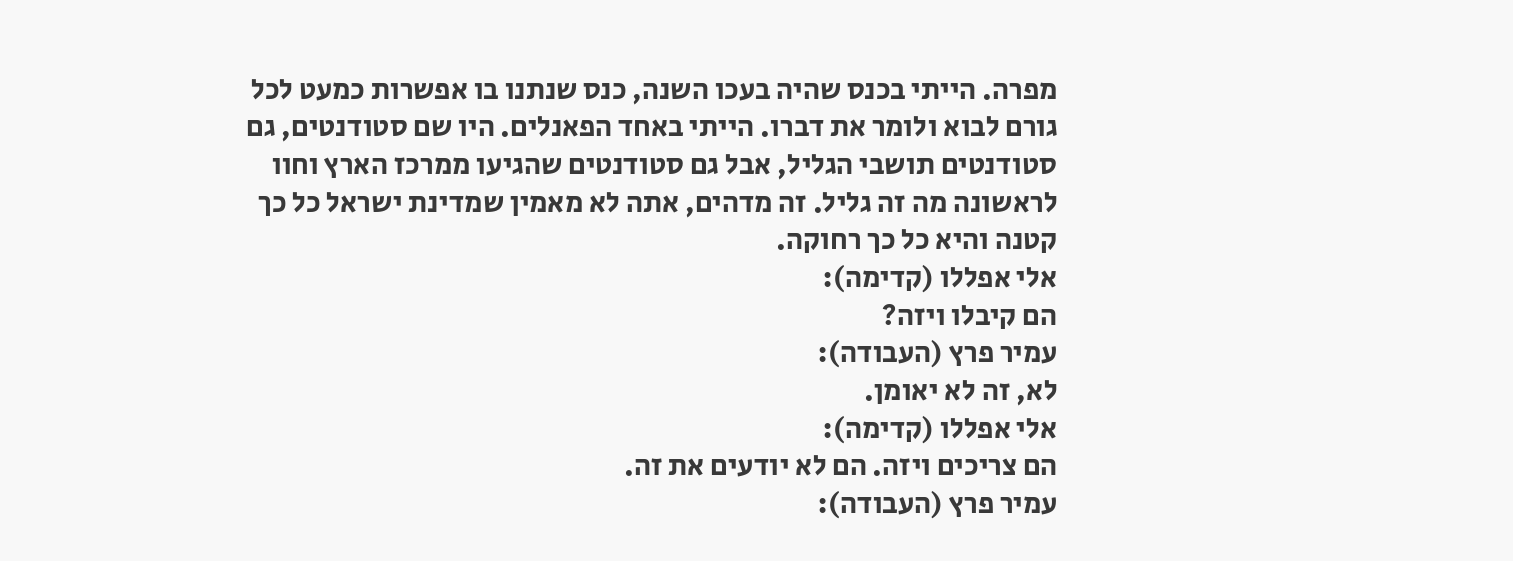מפרה. הייתי בכנס שהיה בעכו השנה, כנס שנתנו בו אפשרות כמעט לכל גורם לבוא ולומר את דברו. הייתי באחד הפאנלים. היו שם סטודנטים, גם סטודנטים תושבי הגליל, אבל גם סטודנטים שהגיעו ממרכז הארץ וחוו לראשונה מה זה גליל. זה מדהים, אתה לא מאמין שמדינת ישראל כל כך קטנה והיא כל כך רחוקה.
אלי אפללו (קדימה):
הם קיבלו ויזה?
עמיר פרץ (העבודה):
לא, זה לא יאומן.
אלי אפללו (קדימה):
הם צריכים ויזה. הם לא יודעים את זה.
עמיר פרץ (העבודה):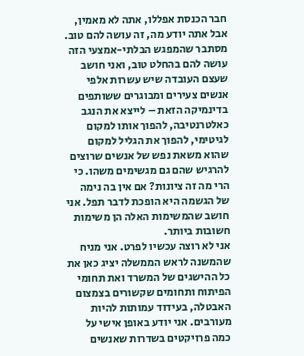חבר הכנסת אפללו, אתה לא מאמין, אבל אתה יודע מה, זה עושה להם טוב. מסתבר שהמפגש הבלתי-אמצעי הזה עושה להם בהחלט טוב, ואני חושב שעצם העובדה שיש עשרות אלפי אנשים צעירים ומבוגרים ששותפים בדינמיקה הזאת – לייצא את הנגב כאלטרנטיבה, להפוך אותו למקום לגיטימי, להפוך את הגליל למקום שהוא משאת נפש של אנשים שרוצים להרגיש שהם גם מגשימים משהו. כי הרי מה זה ציונות? אם אין בה נימה של הגשמה היא הופכת לדבר תפל. אני חושב שהמשימות האלה הן משימות חשובות ביותר.
אני לא רוצה עכשיו לפרט. אני מניח שהמשנה לראש הממשלה יציג כאן את כל ההישגים של המשרד ואת תחומי הפיתוח ותחומים שקשורים בצמצום האבטלה, בעידוד עמותות להיות מעורבים. אני יודע באופן אישי על כמה פרויקטים בשדרות שאנשים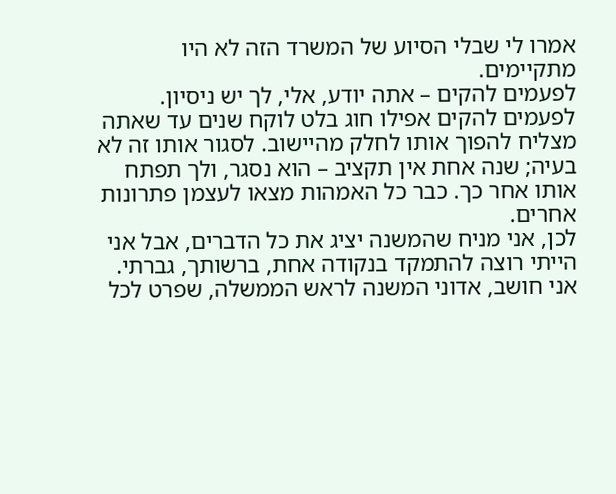אמרו לי שבלי הסיוע של המשרד הזה לא היו מתקיימים.
לפעמים להקים – אתה יודע, אלי, לך יש ניסיון. לפעמים להקים אפילו חוג בלט לוקח שנים עד שאתה מצליח להפוך אותו לחלק מהיישוב. לסגור אותו זה לא בעיה; שנה אחת אין תקציב – הוא נסגר, ולך תפתח אותו אחר כך. כבר כל האמהות מצאו לעצמן פתרונות אחרים.
לכן, אני מניח שהמשנה יציג את כל הדברים, אבל אני הייתי רוצה להתמקד בנקודה אחת, ברשותך, גברתי. אני חושב, אדוני המשנה לראש הממשלה, שפרט לכל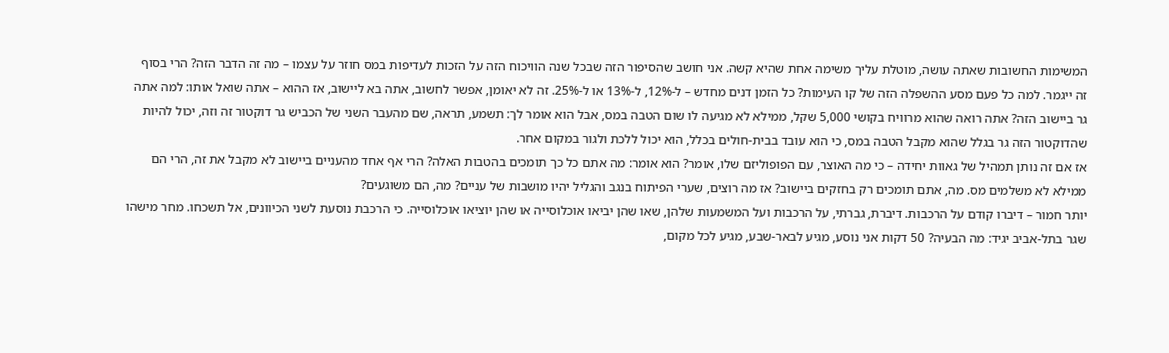המשימות החשובות שאתה עושה, מוטלת עליך משימה אחת שהיא קשה. אני חושב שהסיפור הזה שבכל שנה הוויכוח הזה על הזכות לעדיפות במס חוזר על עצמו – מה זה הדבר הזה? הרי בסוף זה ייגמר. למה כל פעם מסע ההשפלה הזה של קו העימות? כל הזמן דנים מחדש – ל-12%, ל-13% או ל-25%. זה לא יאומן, אפשר לחשוב, אתה בא ליישוב, אז ההוא – אתה שואל אותו: למה אתה גר ביישוב הזה? אתה רואה שהוא מרוויח בקושי 5,000 שקל, ממילא לא מגיעה לו שום הטבה במס, אבל הוא אומר לך: תשמע, תראה, שם מהעבר השני של הכביש גר דוקטור זה וזה, יכול להיות שהדוקטור הזה גר בגלל שהוא מקבל הטבה במס, כי הוא עובד בבית-חולים בכלל, הוא יכול ללכת ולגור במקום אחר.
אז אם זה נותן תמהיל של גאוות יחידה – כי מה האוצר, עם הפופוליזם שלו, אומר? הוא אומר: מה אתם כל כך תומכים בהטבות האלה? הרי אף אחד מהעניים ביישוב לא מקבל את זה, הרי הם ממילא לא משלמים מס. מה, אתם תומכים רק בחזקים ביישוב? אז מה רוצים, שערי הפיתוח בנגב והגליל יהיו מושבות של עניים? מה, הם משוגעים?
יותר חמור – דיברו קודם על הרכבות. דיברת, גברתי, על הרכבות ועל המשמעות שלהן, שאו שהן יביאו אוכלוסייה או שהן יוציאו אוכלוסייה. כי הרכבת נוסעת לשני הכיוונים, אל תשכחו. מחר מישהו שגר בתל-אביב יגיד: מה הבעיה? 50 דקות אני נוסע, מגיע לבאר-שבע, מגיע לכל מקום,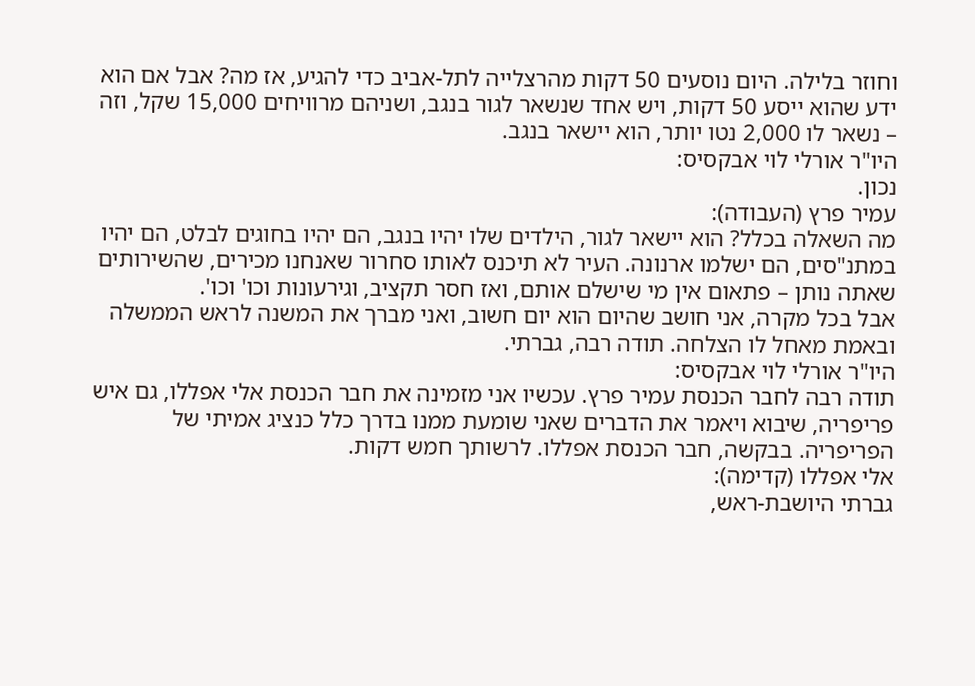וחוזר בלילה. היום נוסעים 50 דקות מהרצלייה לתל-אביב כדי להגיע, אז מה? אבל אם הוא ידע שהוא ייסע 50 דקות, ויש אחד שנשאר לגור בנגב, ושניהם מרוויחים 15,000 שקל, וזה – נשאר לו 2,000 נטו יותר, הוא יישאר בנגב.
היו"ר אורלי לוי אבקסיס:
נכון.
עמיר פרץ (העבודה):
מה השאלה בכלל? הוא יישאר לגור, הילדים שלו יהיו בנגב, הם יהיו בחוגים לבלט, הם יהיו במתנ"סים, הם ישלמו ארנונה. העיר לא תיכנס לאותו סחרור שאנחנו מכירים, שהשירותים שאתה נותן – פתאום אין מי שישלם אותם, ואז חסר תקציב, וגירעונות וכו' וכו'.
אבל בכל מקרה, אני חושב שהיום הוא יום חשוב, ואני מברך את המשנה לראש הממשלה ובאמת מאחל לו הצלחה. תודה רבה, גברתי.
היו"ר אורלי לוי אבקסיס:
תודה רבה לחבר הכנסת עמיר פרץ. עכשיו אני מזמינה את חבר הכנסת אלי אפללו, גם איש פריפריה, שיבוא ויאמר את הדברים שאני שומעת ממנו בדרך כלל כנציג אמיתי של הפריפריה. בבקשה, חבר הכנסת אפללו. לרשותך חמש דקות.
אלי אפללו (קדימה):
גברתי היושבת-ראש,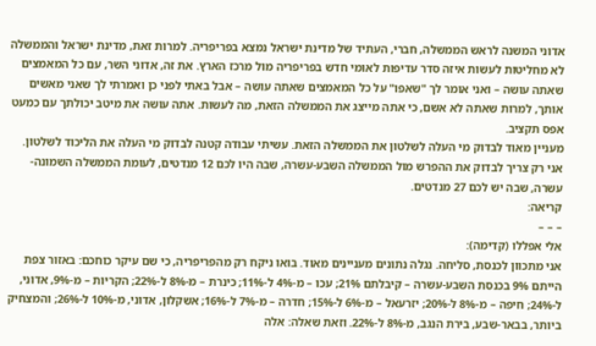אדוני המשנה לראש הממשלה, חברי, העתיד של מדינת ישראל נמצא בפריפריה. למרות זאת, מדינת ישראל והממשלה לא מחליטות לעשות איזה סדר עדיפות לאומי חדש בפריפריה מול מרכז הארץ. את זה, אדוני השר, עם כל המאמצים שאתה עושה – ואני אומר לך "שאפו" על כל המאמצים שאתה עושה – אבל באתי לפני כן ואמרתי לך שאני מאשים אותך, למרות שאתה לא אשם, כי אתה מייצג את הממשלה הזאת, מה לעשות. אתה עושה את מיטב יכולתך עם כמעט אפס תקציב.
מעניין מאוד לבדוק מי העלה לשלטון את הממשלה הזאת. עשיתי עבודה קטנה לבדוק מי העלה את הליכוד לשלטון. אני רק צריך לבדוק את ההפרש מול הממשלה השבע-עשרה, שבה היו לכם 12 מנדטים, לעומת הממשלה השמונה-עשרה, שבה יש לכם 27 מנדטים.
קריאה:
– – –
אלי אפללו (קדימה):
אני מתכוון לכנסת, סליחה. נגלה נתונים מעניינים מאוד. בואו ניקח רק מהפריפריה, כי שם עיקר כוחכם: באזור צפת הייתם 9% בכנסת השבע-עשרה – קיבלתם 21%; עכו – מ-4% ל-11%; כינרת – מ-8% ל-22%; הקריות – מ-9%, אדוני, ל-24%; חיפה – מ-8% ל-20%; יזרעאל – מ-6% ל-15%; חדרה – מ-7% ל-16%; אשקלון, אדוני, מ-10% ל-26%; והמצחיק ביותר, בבאר-שבע, בירת הנגב, מ-8% ל-22%. וזאת שאלה: אלה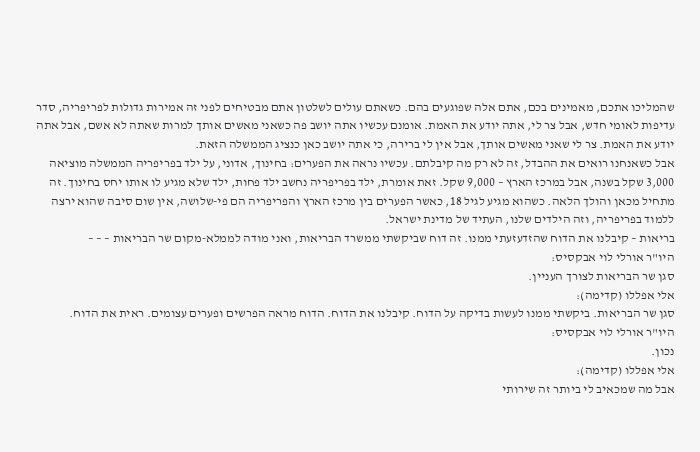שהמליכו אתכם, מאמינים בכם, אתם אלה שפוגעים בהם. כשאתם עולים לשלטון אתם מבטיחים לפני זה אמירות גדולות לפריפריה, סדר עדיפות לאומי חדש, אבל צר לי, אתה יודע את האמת. אומנם עכשיו אתה יושב פה כשאני מאשים אותך למרות שאתה לא אשם, אבל אתה יודע את האמת. צר לי שאני מאשים אותך, אבל אין לי ברירה, כי אתה יושב כאן כנציג הממשלה הזאת.
אבל כשאנחנו רואים את ההבדל, זה לא רק מה קיבלתם. עכשיו נראה את הפערים: בחינוך, אדוני, על ילד בפריפריה הממשלה מוציאה 3,000 שקל בשנה, אבל במרכז הארץ – 9,000 שקל. זאת אומרת, ילד בפריפריה נחשב ילד פחות, ילד שלא מגיע לו אותו יחס בחינוך. זה מתחיל מכאן והולך הלאה. כשהוא מגיע לגיל 18, כאשר הפערים בין מרכז הארץ והפריפריה הם פי-שלושה, אין שום סיבה שהוא ירצה ללמוד בפריפריה, וזה הילדים שלנו, העתיד של מדינת ישראל.
בריאות – קיבלנו את הדוח שהזדעזעתי ממנו. זה דוח שביקשתי ממשרד הבריאות, ואני מודה לממלא-מקום שר הבריאות – – –
היו"ר אורלי לוי אבקסיס:
סגן שר הבריאות לצורך העניין.
אלי אפללו (קדימה):
סגן שר הבריאות. ביקשתי ממנו לעשות בדיקה על הדוח. קיבלנו את הדוח. הדוח מראה הפרשים ופערים עצומים. ראית את הדוח.
היו"ר אורלי לוי אבקסיס:
נכון.
אלי אפללו (קדימה):
אבל מה שמכאיב לי ביותר זה שירותי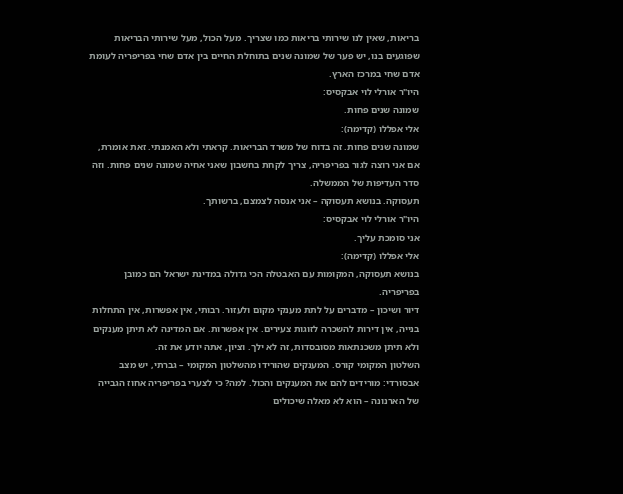בריאות, שאין לנו שירותי בריאות כמו שצריך. מעל הכול, מעל שירותי הבריאות שפוגעים בנו, יש פער של שמונה שנים בתוחלת החיים בין אדם שחי בפריפריה לעומת אדם שחי במרכז הארץ.
היו"ר אורלי לוי אבקסיס:
שמונה שנים פחות.
אלי אפללו (קדימה):
שמונה שנים פחות. זה בדוח של משרד הבריאות. קראתי ולא האמנתי. זאת אומרת, אם אני רוצה לגור בפריפריה, צריך לקחת בחשבון שאני אחיה שמונה שנים פחות. וזה סדר העדיפות של הממשלה.
תעסוקה. בנושא תעסוקה – אני אנסה לצמצם, ברשותך.
היו"ר אורלי לוי אבקסיס:
אני סומכת עליך.
אלי אפללו (קדימה):
בנושא תעסוקה, המקומות עם האבטלה הכי גדולה במדינת ישראל הם כמובן בפריפריה.
דיור ושיכון – מדברים על לתת מענקי מקום ולעזור. רבותי, אין אפשרות, אין התחלות בנייה, אין דירות להשכרה לזוגות צעירים. אין אפשרות. אם המדינה לא תיתן מענקים ולא תיתן משכנתאות מסובסדות, זה לא ילך. וציון, אתה יודע את זה.
השלטון המקומי קורס. המענקים שהורידו מהשלטון המקומי – גברתי, יש מצב אבסורדי: מורידים להם את המענקים והכול. למה? כי לצערי בפריפריה אחוז הגבייה של הארנונה – הוא לא מאלה שיכולים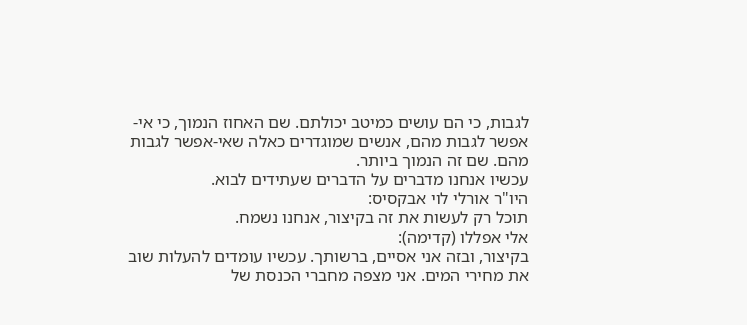לגבות, כי הם עושים כמיטב יכולתם. שם האחוז הנמוך, כי אי-אפשר לגבות מהם, אנשים שמוגדרים כאלה שאי-אפשר לגבות מהם. שם זה הנמוך ביותר.
עכשיו אנחנו מדברים על הדברים שעתידים לבוא.
היו"ר אורלי לוי אבקסיס:
תוכל רק לעשות את זה בקיצור, אנחנו נשמח.
אלי אפללו (קדימה):
בקיצור, ובזה אני אסיים, ברשותך. עכשיו עומדים להעלות שוב את מחירי המים. אני מצפה מחברי הכנסת של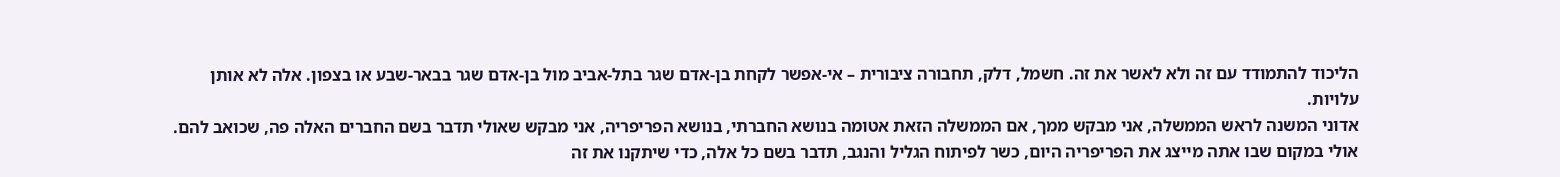הליכוד להתמודד עם זה ולא לאשר את זה. חשמל, דלק, תחבורה ציבורית – אי-אפשר לקחת בן-אדם שגר בתל-אביב מול בן-אדם שגר בבאר-שבע או בצפון. אלה לא אותן עלויות.
אדוני המשנה לראש הממשלה, אני מבקש ממך, אם הממשלה הזאת אטומה בנושא החברתי, בנושא הפריפריה, אני מבקש שאולי תדבר בשם החברים האלה פה, שכואב להם. אולי במקום שבו אתה מייצג את הפריפריה היום, כשר לפיתוח הגליל והנגב, תדבר בשם כל אלה, כדי שיתקנו את זה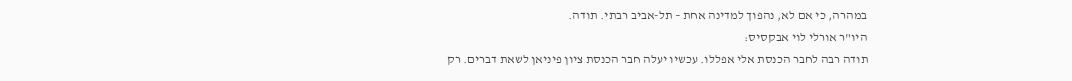במהרה, כי אם לא, נהפוך למדינה אחת – תל-אביב רבתי. תודה.
היו"ר אורלי לוי אבקסיס:
תודה רבה לחבר הכנסת אלי אפללו. עכשיו יעלה חבר הכנסת ציון פיניאן לשאת דברים. רק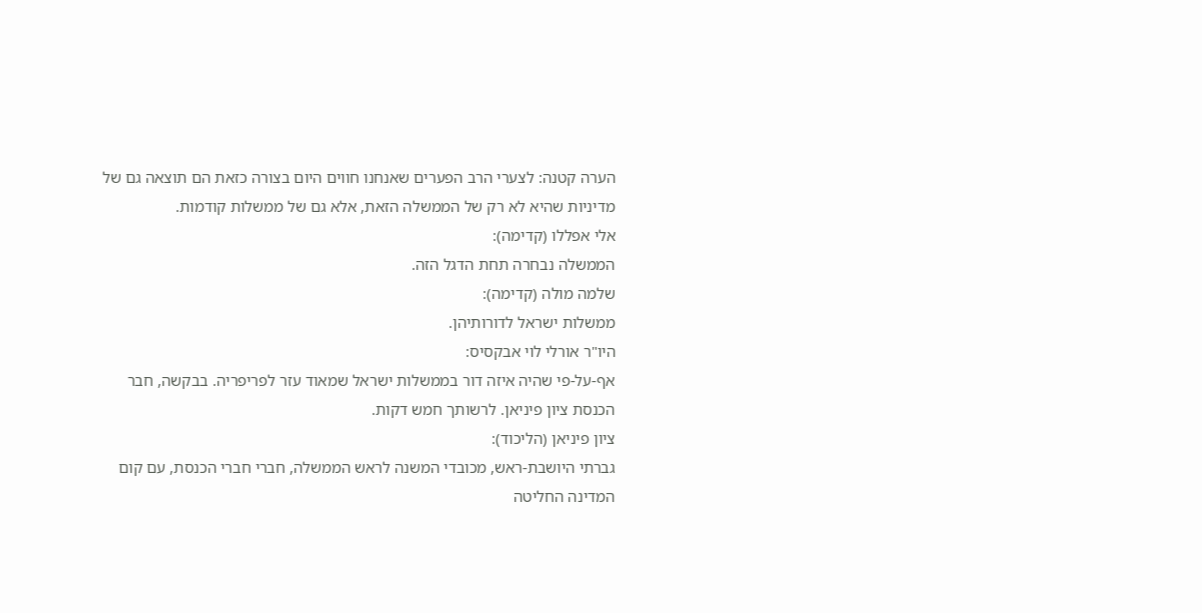הערה קטנה: לצערי הרב הפערים שאנחנו חווים היום בצורה כזאת הם תוצאה גם של מדיניות שהיא לא רק של הממשלה הזאת, אלא גם של ממשלות קודמות.
אלי אפללו (קדימה):
הממשלה נבחרה תחת הדגל הזה.
שלמה מולה (קדימה):
ממשלות ישראל לדורותיהן.
היו"ר אורלי לוי אבקסיס:
אף-על-פי שהיה איזה דור בממשלות ישראל שמאוד עזר לפריפריה. בבקשה, חבר הכנסת ציון פיניאן. לרשותך חמש דקות.
ציון פיניאן (הליכוד):
גברתי היושבת-ראש, מכובדי המשנה לראש הממשלה, חברי חברי הכנסת, עם קום המדינה החליטה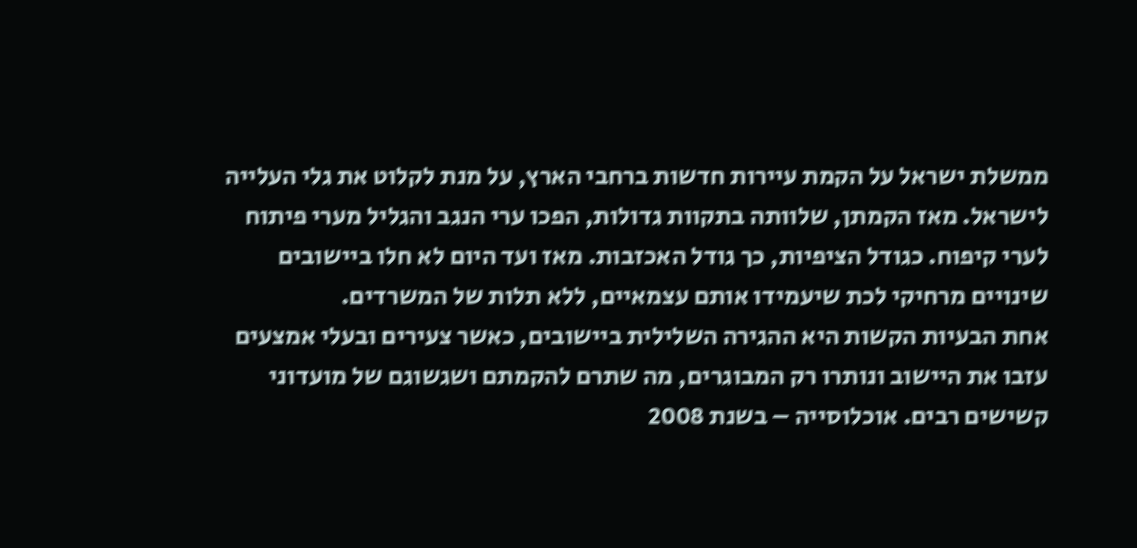ממשלת ישראל על הקמת עיירות חדשות ברחבי הארץ, על מנת לקלוט את גלי העלייה לישראל. מאז הקמתן, שלוותה בתקוות גדולות, הפכו ערי הנגב והגליל מערי פיתוח לערי קיפוח. כגודל הציפיות, כך גודל האכזבות. מאז ועד היום לא חלו ביישובים שינויים מרחיקי לכת שיעמידו אותם עצמאיים, ללא תלות של המשרדים.
אחת הבעיות הקשות היא ההגירה השלילית ביישובים, כאשר צעירים ובעלי אמצעים עזבו את היישוב ונותרו רק המבוגרים, מה שתרם להקמתם ושגשוגם של מועדוני קשישים רבים. אוכלוסייה – בשנת 2008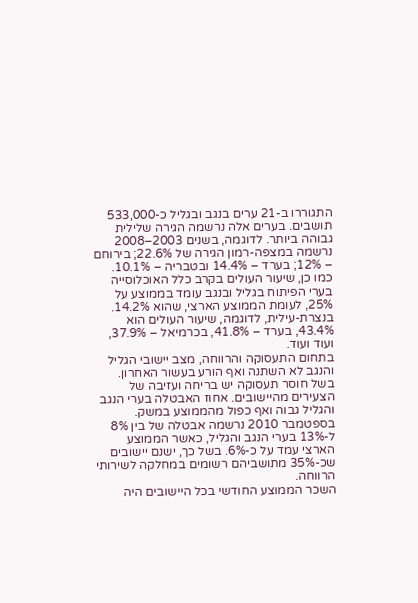התגוררו ב-21 ערים בנגב ובגליל כ-533,000 תושבים. בערים אלה נרשמה הגירה שלילית גבוהה ביותר. לדוגמה, בשנים 2003–2008 נרשמה במצפה-רמון הגירה של 22.6%; בירוחם – 12%; בערד – 14.4% ובטבריה – 10.1%.
כמו כן, שיעור העולים בקרב כלל האוכלוסייה בערי הפיתוח בגליל ובנגב עומד בממוצע על 25%, לעומת הממוצע הארצי, שהוא 14.2%. בנצרת-עילית, לדוגמה, שיעור העולים הוא 43.4%, בערד – 41.8%, בכרמיאל – 37.9%, ועוד ועוד.
בתחום התעסוקה והרווחה, מצב יישובי הגליל והנגב לא השתנה ואף הורע בעשור האחרון. בשל חוסר תעסוקה יש בריחה ועזיבה של הצעירים מהיישובים. אחוז האבטלה בערי הנגב והגליל גבוה ואף כפול מהממוצע במשק. בספטמבר 2010 נרשמה אבטלה של בין 8% ל-13% בערי הנגב והגליל, כאשר הממוצע הארצי עמד על כ-6%. בשל כך, ישנם יישובים שכ-35% מתושביהם רשומים במחלקה לשירותי הרווחה.
השכר הממוצע החודשי בכל היישובים היה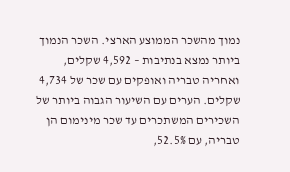נמוך מהשכר הממוצע הארצי. השכר הנמוך ביותר נמצא בנתיבות – 4,592 שקלים, ואחריה טבריה ואופקים עם שכר של 4,734 שקלים. הערים עם השיעור הגבוה ביותר של השכירים המשתכרים עד שכר מינימום הן טבריה, עם 52.5%,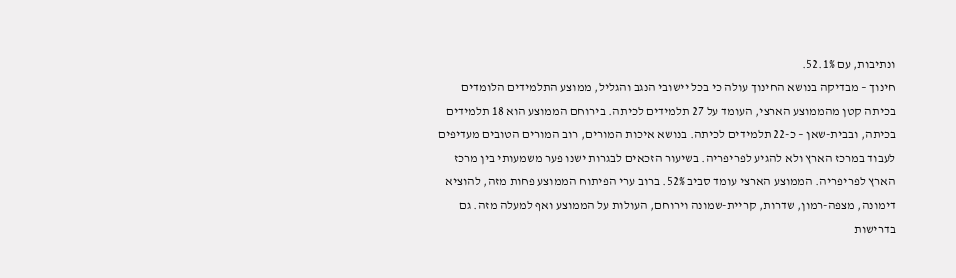ונתיבות, עם 52.1%.
חינוך – מבדיקה בנושא החינוך עולה כי בכל יישובי הנגב והגליל, ממוצע התלמידים הלומדים בכיתה קטן מהממוצע הארצי, העומד על 27 תלמידים לכיתה. בירוחם הממוצע הוא 18 תלמידים בכיתה, ובבית-שאן – כ-22 תלמידים לכיתה. בנושא איכות המורים, רוב המורים הטובים מעדיפים לעבוד במרכז הארץ ולא להגיע לפריפריה. בשיעור הזכאים לבגרות ישנו פער משמעותי בין מרכז הארץ לפריפריה. הממוצע הארצי עומד סביב 52%. ברוב ערי הפיתוח הממוצע פחות מזה, להוציא דימונה, מצפה-רמון, שדרות, קריית-שמונה וירוחם, העולות על הממוצע ואף למעלה מזה. גם בדרישות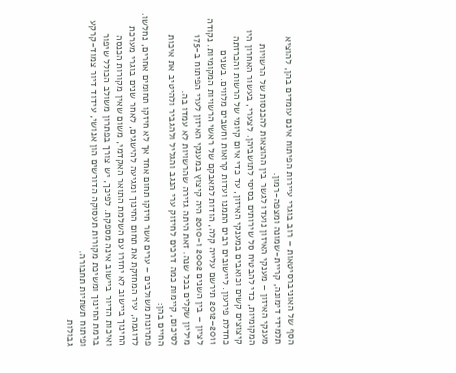הסף של האוניברסיטאות – רוב בוגרי עיירות הפיתוח אינם עומדים בהן, להוציא תלמידי דימונה, קריית-שמונה ומצפה-רמון.
מענקי האיזון – מענקי האיזון נועדו לגשר בין ההוצאות להכנסות של הרשויות המקומיות, כדי להבטיח סל שירותים בסיסי לתושביהן. לצערי, בעשור האחרון היו קיצוצים קשים וכואבים במענקי האיזון, עד כדי איום קיומי של הרשות והכרזתה כחדלת פירעון. ליישובים רבים התמנו ועדות קרואות וחשבים מלווים. בשנים 2011–2012 תירשם עלייה קלה, הודות למאבקם של ראשי הרשויות המקומיות. נקודה לציון – בין השנים 2002 ו-2010 היה קיצוץ במענקי האיזון לערי הפיתוח ב-175 מיליון שקלים בכל שנה. זאת היתה גזירה שהרשויות לא עמדו בה.
לסיכום, קיימות כמה דרכים לחיזוק ערי הנגב והגליל ולהגביר ולהיטיב את איכות החיים בהן:
פתרונות משולבים – ערים אשר חיזקו תחום אחד אך לא חיזקו תחומים אחרים, נחלשו. לדוגמה, עיר המחזקת את תחום החינוך ומגיעה להישגים, לאחר שנים בוגרי מערכת החינוך ביישוב לא יחזרו עם השלמת התואר האקדמי, משום שאין מקורות הכנסה ואיכות הדיור ביישוב אינה מספקת. לפיכך, יש צורך בפתרון משולב הכולל שיפור ברמת החינוך ומשיכת מקורות תעסוקה הדורשים הון אנושי, עידוד דיור צמוד-קרקע ופיתוח תשתיות תחבורה.
גבולות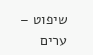שיפוט – ערים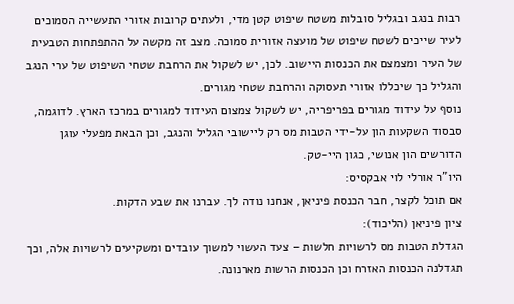רבות בנגב ובגליל סובלות משטח שיפוט קטן מדי, ולעתים קרובות אזורי התעשייה הסמוכים לעיר שייכים לשטח שיפוט של מועצה אזורית סמוכה. מצב זה מקשה על ההתפתחות הטבעית של העיר ומצמצם את הכנסות היישוב. לכן, יש לשקול את הרחבת שטחי השיפוט של ערי הנגב והגליל כך שיכללו אזורי תעסוקה והרחבת שטחי מגורים.
נוסף על עידוד מגורים בפריפריה, יש לשקול צמצום העידוד למגורים במרכז הארץ. לדוגמה, סבסוד השקעות הון על-ידי הטבות מס רק ליישובי הגליל והנגב, וכן הבאת מפעלי עוגן הדורשים הון אנושי, כגון היי-טק.
היו"ר אורלי לוי אבקסיס:
אם תוכל לקצר, חבר הכנסת פיניאן, אנחנו נודה לך. עברנו את שבע הדקות.
ציון פיניאן (הליכוד):
הגדלת הטבות מס לרשויות חלשות – צעד העשוי למשוך עובדים ומשקיעים לרשויות אלה, וכך תגדלנה הכנסות האזרח וכן הכנסות הרשות מארנונה.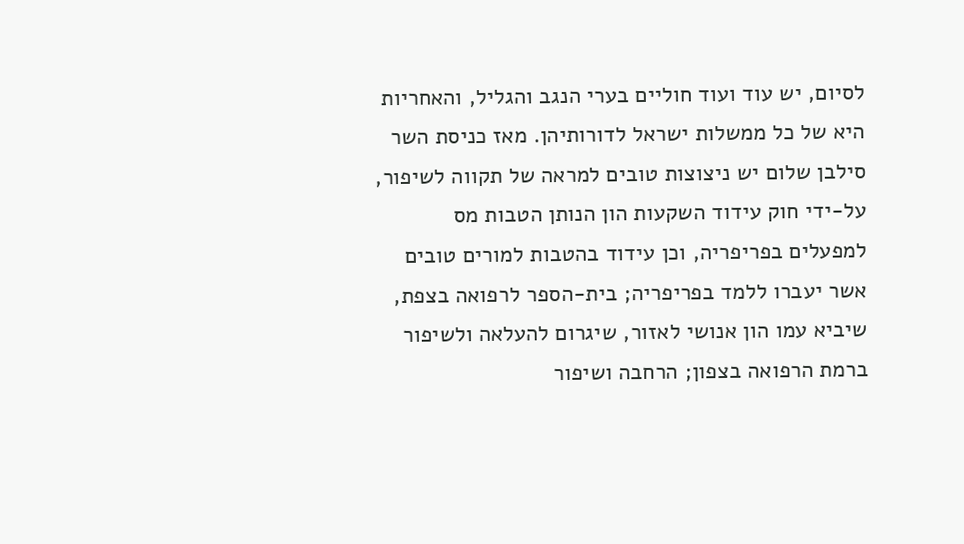לסיום, יש עוד ועוד חוליים בערי הנגב והגליל, והאחריות היא של כל ממשלות ישראל לדורותיהן. מאז כניסת השר סילבן שלום יש ניצוצות טובים למראה של תקווה לשיפור, על-ידי חוק עידוד השקעות הון הנותן הטבות מס למפעלים בפריפריה, וכן עידוד בהטבות למורים טובים אשר יעברו ללמד בפריפריה; בית-הספר לרפואה בצפת, שיביא עמו הון אנושי לאזור, שיגרום להעלאה ולשיפור ברמת הרפואה בצפון; הרחבה ושיפור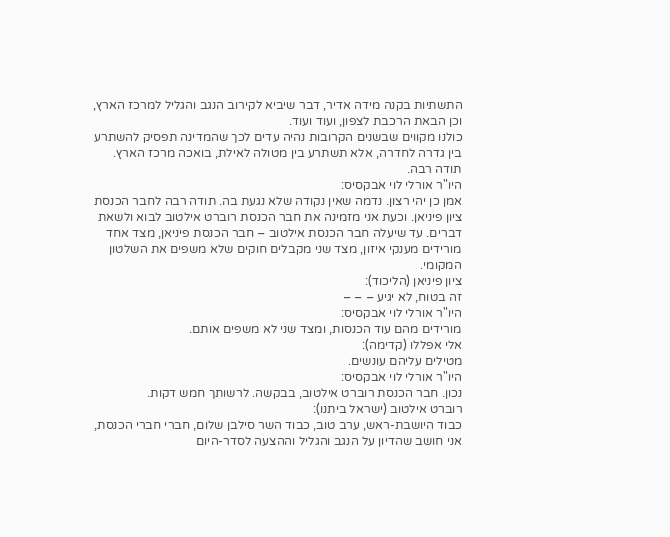התשתיות בקנה מידה אדיר, דבר שיביא לקירוב הנגב והגליל למרכז הארץ, וכן הבאת הרכבת לצפון, ועוד ועוד.
כולנו מקווים שבשנים הקרובות נהיה עדים לכך שהמדינה תפסיק להשתרע בין גדרה לחדרה, אלא תשתרע בין מטולה לאילת, בואכה מרכז הארץ. תודה רבה.
היו"ר אורלי לוי אבקסיס:
אמן כן יהי רצון. נדמה שאין נקודה שלא נגעת בה. תודה רבה לחבר הכנסת ציון פיניאן. וכעת אני מזמינה את חבר הכנסת רוברט אילטוב לבוא ולשאת דברים. עד שיעלה חבר הכנסת אילטוב – חבר הכנסת פיניאן, מצד אחד מורידים מענקי איזון, מצד שני מקבלים חוקים שלא משפים את השלטון המקומי.
ציון פיניאן (הליכוד):
זה בטוח, לא יגיע – – –
היו"ר אורלי לוי אבקסיס:
מורידים מהם עוד הכנסות, ומצד שני לא משפים אותם.
אלי אפללו (קדימה):
מטילים עליהם עונשים.
היו"ר אורלי לוי אבקסיס:
נכון. חבר הכנסת רוברט אילטוב, בבקשה. לרשותך חמש דקות.
רוברט אילטוב (ישראל ביתנו):
כבוד היושבת-ראש, ערב טוב, כבוד השר סילבן שלום, חברי חברי הכנסת, אני חושב שהדיון על הנגב והגליל וההצעה לסדר-היום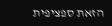הזאת ספציפית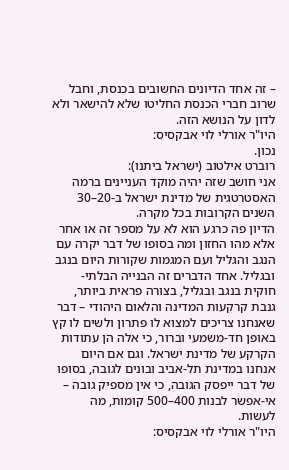– זה אחד הדיונים החשובים בכנסת, וחבל שרוב חברי הכנסת החליטו שלא להישאר ולא לדון על הנושא הזה.
היו"ר אורלי לוי אבקסיס:
נכון.
רוברט אילטוב (ישראל ביתנו):
אני חושב שזה יהיה מוקד העניינים ברמה האסטרטגית של מדינת ישראל ב-20–30 השנים הקרובות בכל מקרה.
הדיון פה כרגע הוא לא על מספר זה או אחר אלא מהו החזון ומה בסופו של דבר יקרה עם הנגב והגליל ועם המגמות שקורות היום בנגב ובגליל. אחד הדברים זה הבנייה הבלתי-חוקית בנגב ובגליל, בצורה פראית ביותר, גנבת קרקעות המדינה והלאום היהודי – דבר שאנחנו צריכים למצוא לו פתרון ולשים לו קץ באופן חד-משמעי וברור, כי אלה הן עתודות הקרקע של מדינת ישראל. וגם אם היום אנחנו במדינת תל-אביב ובונים לגובה, בסופו של דבר ייפסק הגובה, כי אין מספיק גובה – אי-אפשר לבנות 400–500 קומות, מה לעשות.
היו"ר אורלי לוי אבקסיס: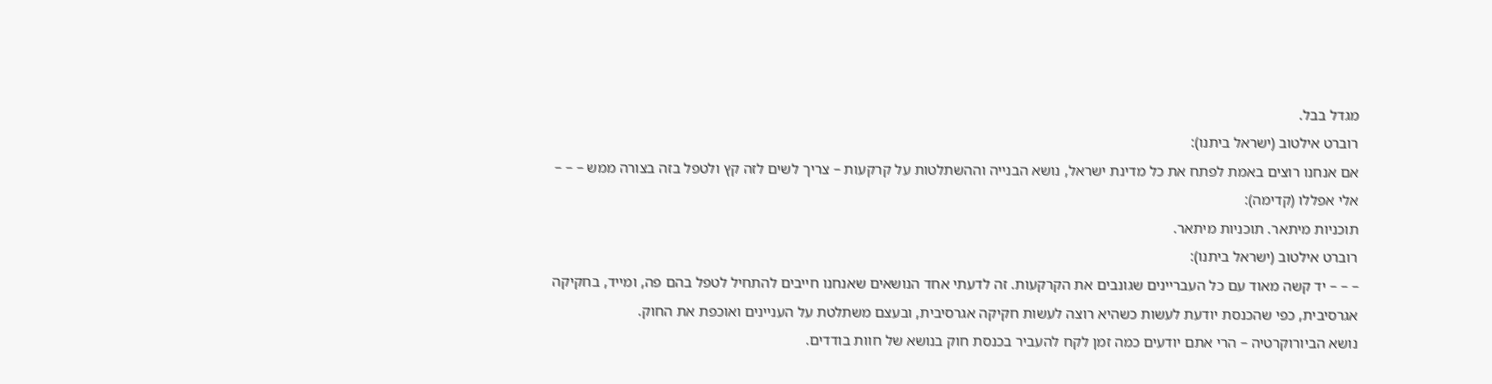מגדל בבל.
רוברט אילטוב (ישראל ביתנו):
אם אנחנו רוצים באמת לפתח את כל מדינת ישראל, נושא הבנייה וההשתלטות על קרקעות – צריך לשים לזה קץ ולטפל בזה בצורה ממש – – –
אלי אפללו (קדימה):
תוכניות מיתאר. תוכניות מיתאר.
רוברט אילטוב (ישראל ביתנו):
– – – יד קשה מאוד עם כל העבריינים שגונבים את הקרקעות. זה לדעתי אחד הנושאים שאנחנו חייבים להתחיל לטפל בהם פה, ומייד, בחקיקה אגרסיבית, כפי שהכנסת יודעת לעשות כשהיא רוצה לעשות חקיקה אגרסיבית, ובעצם משתלטת על העניינים ואוכפת את החוק.
נושא הביורוקרטיה – הרי אתם יודעים כמה זמן לקח להעביר בכנסת חוק בנושא של חוות בודדים.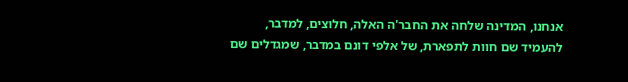אנחנו, המדינה שלחה את החבר'ה האלה, חלוצים, למדבר, להעמיד שם חוות לתפארת, של אלפי דונם במדבר, שמגדלים שם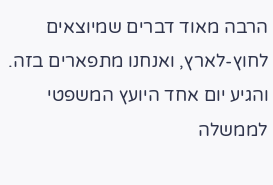הרבה מאוד דברים שמיוצאים לחוץ-לארץ, ואנחנו מתפארים בזה. והגיע יום אחד היועץ המשפטי לממשלה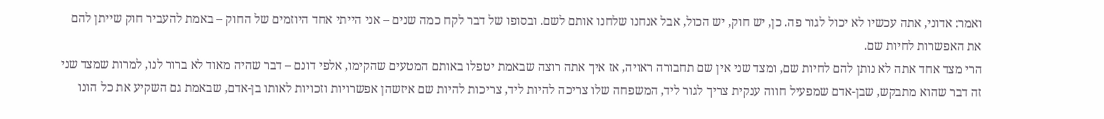ואמר: אדוני, אתה עכשיו לא יכול לגור פה. כן, יש חוק, יש הכול, אבל אנחנו שלחנו אותם לשם. ובסופו של דבר לקח כמה שנים – אני הייתי אחד היוזמים של החוק – באמת להעביר חוק שייתן להם את האפשרות לחיות שם.
הרי מצד אחד אתה לא נותן להם לחיות שם, ומצד שני אין שם תחבורה ראויה, אז איך אתה רוצה שבאמת יטפלו באותם המטעים שהקימו, אלפי דונם – דבר שהיה מאוד לא ברור לנו, למרות שמצד שני זה דבר שהוא מתבקש, שבן-אדם שמפעיל חווה ענקית צריך לגור ליד, המשפחה שלו צריכה להיות ליד, צריכות להיות שם איזשהן אפשרויות וזכויות לאותו בן-אדם, שבאמת גם השקיע את כל הונו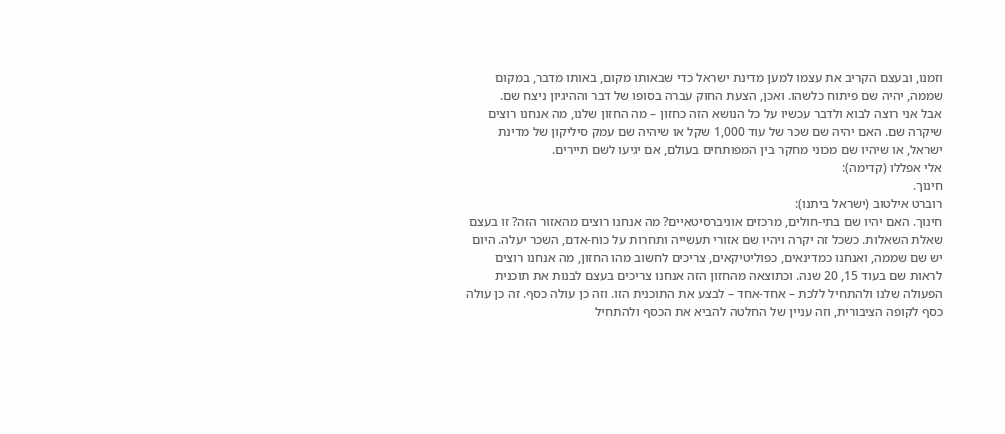וזמנו, ובעצם הקריב את עצמו למען מדינת ישראל כדי שבאותו מקום, באותו מדבר, במקום שממה, יהיה שם פיתוח כלשהו. ואכן, הצעת החוק עברה בסופו של דבר וההיגיון ניצח שם.
אבל אני רוצה לבוא ולדבר עכשיו על כל הנושא הזה כחזון – מה החזון שלנו, מה אנחנו רוצים שיקרה שם. האם יהיה שם שכר של עוד 1,000 שקל או שיהיה שם עמק סיליקון של מדינת ישראל, או שיהיו שם מכוני מחקר בין המפותחים בעולם, אם יגיעו לשם תיירים.
אלי אפללו (קדימה):
חינוך.
רוברט אילטוב (ישראל ביתנו):
חינוך. האם יהיו שם בתי-חולים, מרכזים אוניברסיטאיים? מה אנחנו רוצים מהאזור הזה? זו בעצם שאלת השאלות. כשכל זה יקרה ויהיו שם אזורי תעשייה ותחרות על כוח-אדם, השכר יעלה. היום יש שם שממה, ואנחנו כמדינאים, כפוליטיקאים, צריכים לחשוב מהו החזון, מה אנחנו רוצים לראות שם בעוד 15, 20 שנה. וכתוצאה מהחזון הזה אנחנו צריכים בעצם לבנות את תוכנית הפעולה שלנו ולהתחיל ללכת – אחד-אחד – לבצע את התוכנית הזו. וזה כן עולה כסף. זה כן עולה כסף לקופה הציבורית, וזה עניין של החלטה להביא את הכסף ולהתחיל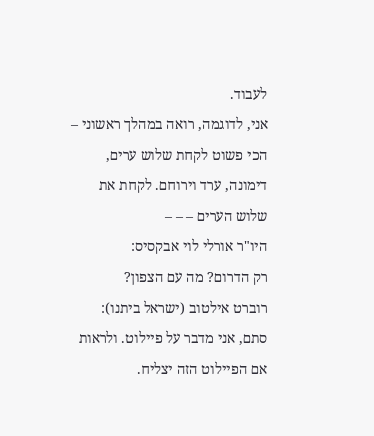לעבוד.
אני, לדוגמה, רואה במהלך ראשוני – הכי פשוט לקחת שלוש ערים, דימונה, ערד וירוחם. לקחת את שלוש הערים – – –
היו"ר אורלי לוי אבקסיס:
רק הדרום? מה עם הצפון?
רוברט אילטוב (ישראל ביתנו):
סתם, אני מדבר על פיילוט. ולראות אם הפיילוט הזה יצליח.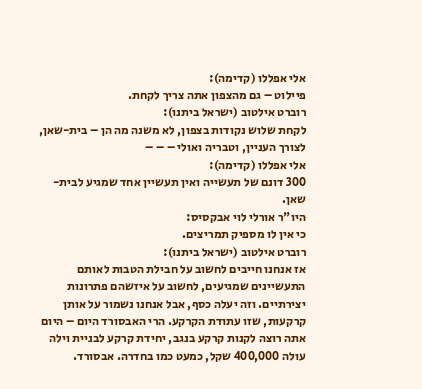אלי אפללו (קדימה):
פיילוט – גם מהצפון אתה צריך לקחת.
רוברט אילטוב (ישראל ביתנו):
לקחת שלוש נקודות בצפון, לא משנה מה הן – בית-שאן, לצורך העניין, וטבריה ואולי – – –
אלי אפללו (קדימה):
300 דונם של תעשייה ואין תעשיין אחד שמגיע לבית-שאן.
היו"ר אורלי לוי אבקסיס:
כי אין לו מספיק תמריצים.
רוברט אילטוב (ישראל ביתנו):
אז אנחנו חייבים לחשוב על חבילת הטבות לאותם התעשיינים שמגיעים, לחשוב על איזשהם פתרונות יצירתיים. וזה יעלה כסף, אבל אנחנו נשמור על אותן קרקעות, שזו עתודת הקרקע. הרי האבסורד היום – היום אתה רוצה לקנות קרקע בנגב, יחידת קרקע לבניית וילה עולה 400,000 שקל, כמעט כמו בחדרה. אבסורד.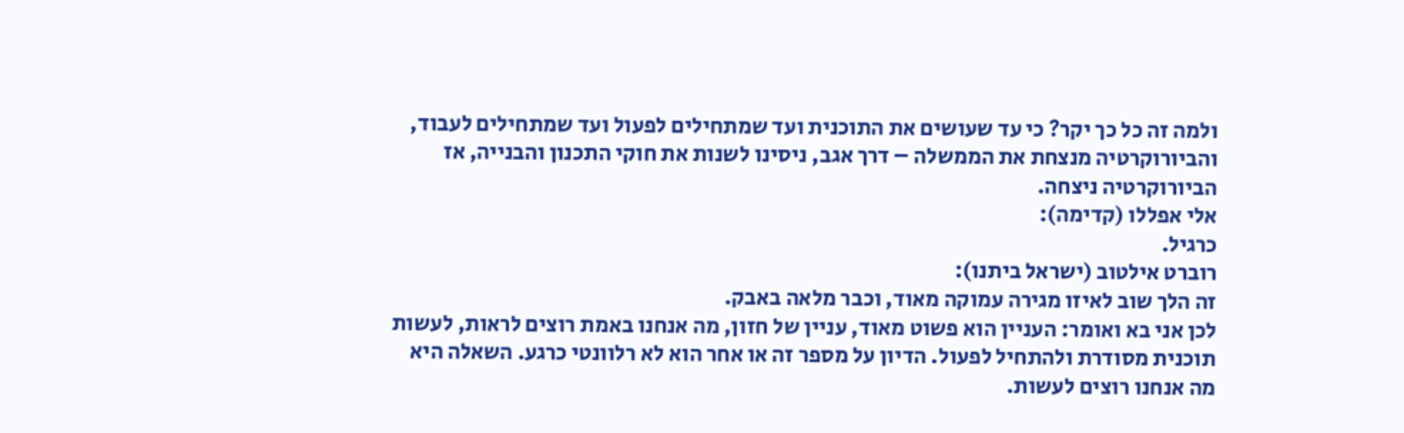ולמה זה כל כך יקר? כי עד שעושים את התוכנית ועד שמתחילים לפעול ועד שמתחילים לעבוד, והביורוקרטיה מנצחת את הממשלה – דרך אגב, ניסינו לשנות את חוקי התכנון והבנייה, אז הביורוקרטיה ניצחה.
אלי אפללו (קדימה):
כרגיל.
רוברט אילטוב (ישראל ביתנו):
זה הלך שוב לאיזו מגירה עמוקה מאוד, וכבר מלאה באבק.
לכן אני בא ואומר: העניין הוא פשוט מאוד, עניין של חזון, מה אנחנו באמת רוצים לראות, לעשות תוכנית מסודרת ולהתחיל לפעול. הדיון על מספר זה או אחר הוא לא רלוונטי כרגע. השאלה היא מה אנחנו רוצים לעשות.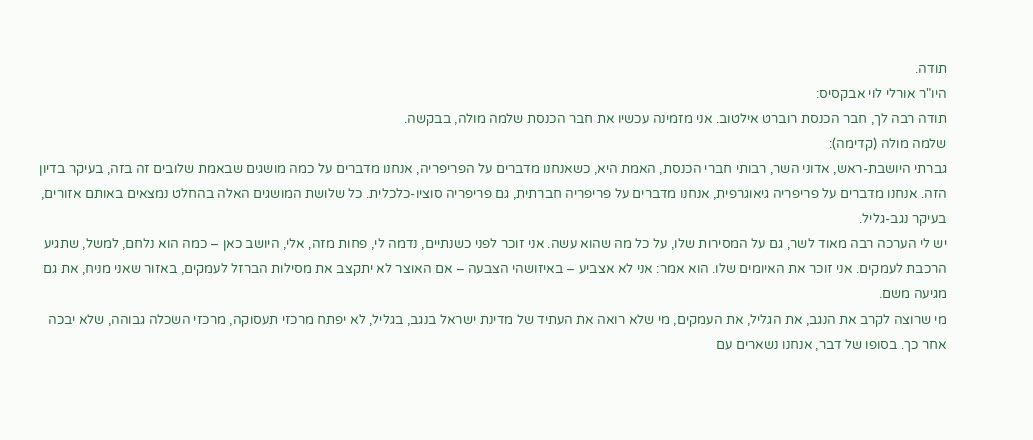תודה.
היו"ר אורלי לוי אבקסיס:
תודה רבה לך, חבר הכנסת רוברט אילטוב. אני מזמינה עכשיו את חבר הכנסת שלמה מולה, בבקשה.
שלמה מולה (קדימה):
גברתי היושבת-ראש, אדוני השר, רבותי חברי הכנסת, האמת היא, כשאנחנו מדברים על הפריפריה, אנחנו מדברים על כמה מושגים שבאמת שלובים זה בזה, בעיקר בדיון הזה. אנחנו מדברים על פריפריה גיאוגרפית, אנחנו מדברים על פריפריה חברתית, גם פריפריה סוציו-כלכלית. כל שלושת המושגים האלה בהחלט נמצאים באותם אזורים, בעיקר נגב-גליל.
יש לי הערכה רבה מאוד לשר, גם על המסירות שלו, על כל מה שהוא עשה. אני זוכר לפני כשנתיים, נדמה לי, פחות מזה, אלי, היושב כאן – כמה הוא נלחם, למשל, שתגיע הרכבת לעמקים. אני זוכר את האיומים שלו. הוא אמר: אני לא אצביע – באיזושהי הצבעה – אם האוצר לא יתקצב את מסילות הברזל לעמקים, באזור שאני מניח, את גם מגיעה משם.
מי שרוצה לקרב את הנגב, את הגליל, את העמקים, מי שלא רואה את העתיד של מדינת ישראל בנגב, בגליל, לא יפתח מרכזי תעסוקה, מרכזי השכלה גבוהה, שלא יבכה אחר כך. בסופו של דבר, אנחנו נשארים עם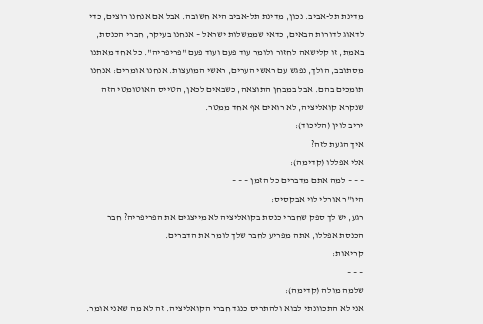מדינת תל-אביב. נכון, מדינת תל-אביב היא חשובה. אבל אם אנחנו רוצים, כדי לדאוג לדורות הבאים, כדאי שממשלות ישראל – אנחנו בעיקר, חברי הכנסת, באמת, זו קלישאה לחזור ולומר עוד פעם ועוד פעם "פריפריה". כל אחד מאתנו מסתובב, הולך, נפגש עם ראשי הערים, ראשי המועצות. אנחנו אומרים: אנחנו תומכים בהם. אבל במבחן התוצאה, כשבאים לכאן, הטייס האוטומטי הזה שנקרא קואליציה, לא רואים אף אחד ממטר.
יריב לוין (הליכוד):
איך הגעת לזה?
אלי אפללו (קדימה):
– – – למה אתם מדברים כל הזמן – – –
היו"ר אורלי לוי אבקסיס:
רגע, יש לך ספק שחברי כנסת בקואליציה לא מייצגים את הפריפריה? חבר הכנסת אפללו, אתה מפריע לחבר שלך לומר את הדברים.
קריאות:
– – –
שלמה מולה (קדימה):
אני לא התכוונתי לבוא ולהתריס כנגד חברי הקואליציה. זה לא מה שאני אומר.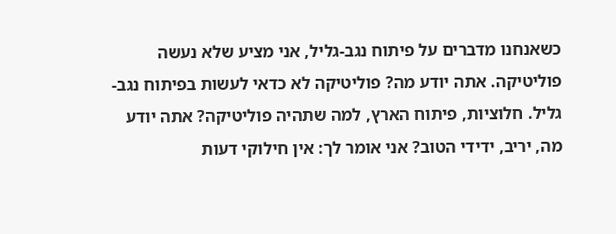כשאנחנו מדברים על פיתוח נגב-גליל, אני מציע שלא נעשה פוליטיקה. אתה יודע מה? פוליטיקה לא כדאי לעשות בפיתוח נגב-גליל. חלוציות, פיתוח הארץ, למה שתהיה פוליטיקה? אתה יודע מה, יריב, ידידי הטוב? אני אומר לך: אין חילוקי דעות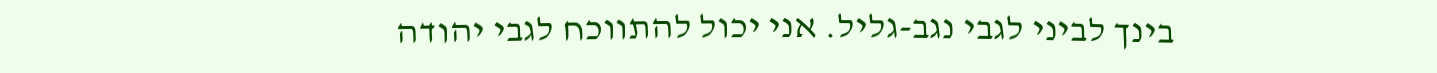בינך לביני לגבי נגב-גליל. אני יכול להתווכח לגבי יהודה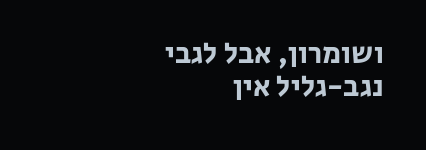ושומרון, אבל לגבי נגב-גליל אין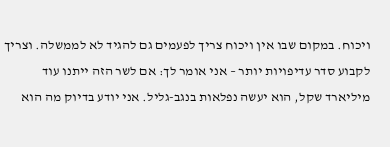ויכוח. במקום שבו אין ויכוח צריך לפעמים גם להגיד לא לממשלה. וצריך לקבוע סדר עדיפויות יותר – אני אומר לך: אם לשר הזה ייתנו עוד מיליארד שקל, הוא יעשה נפלאות בנגב-גליל. אני יודע בדיוק מה הוא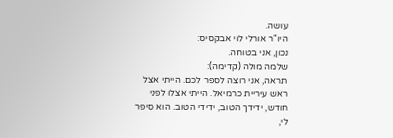עושה.
היו"ר אורלי לוי אבקסיס:
נכון, אני בטוחה.
שלמה מולה (קדימה):
תראה, אני רוצה לספר לכם. הייתי אצל ראש עיריית כרמיאל. הייתי אצלו לפני חודש, ידידך הטוב, ידידי הטוב. הוא סיפר לי,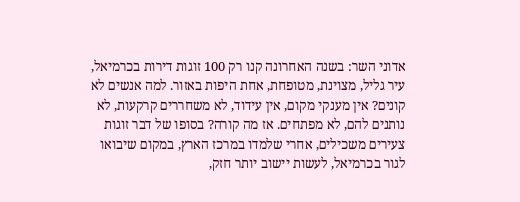אדוני השר: בשנה האחרונה קנו רק 100 זוגות דירות בכרמיאל, עיר גליל, מצוינת, מטופחת, אחת היפות באזור. למה אנשים לא קונים? אין מענקי מקום, אין עידוד, לא משחררים קרקעות, לא נותנים להם, לא מפתחים. אז מה קורה? בסופו של דבר זוגות צעירים משכילים, אחרי שלמדו במרכז הארץ, במקום שיבואו לגור בכרמיאל, לעשות יישוב יותר חזק,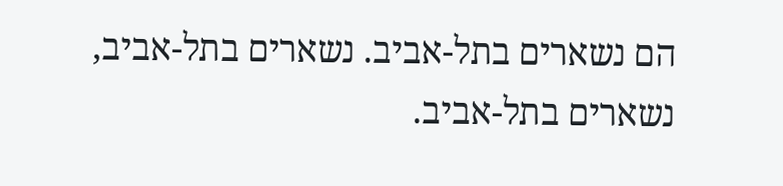הם נשארים בתל-אביב. נשארים בתל-אביב, נשארים בתל-אביב.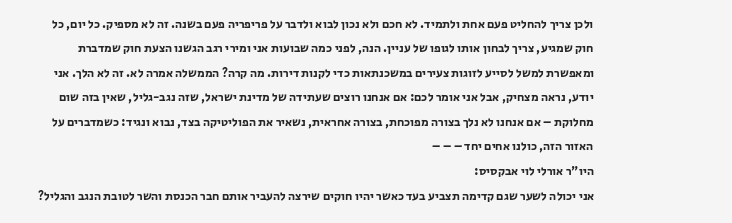ולכן צריך להחליט פעם אחת ולתמיד. לא חכם ולא נכון לבוא ולדבר על פריפריה פעם בשנה. זה לא מספיק. כל יום, כל חוק שמגיע, צריך לבחון אותו לגופו של עניין. הנה, לפני כמה שבועות אני ומירי רגב הגשנו הצעת חוק שמדברת ומאפשרת למשל לסייע לזוגות צעירים במשכנתאות כדי לקנות דירות. מה קרה? הממשלה אמרה לא. זה לא הלך. אני יודע, נראה מצחיק, אבל אני אומר לכם: אם אנחנו רוצים שעתידה של מדינת ישראל, שזה נגב-גליל, שאין בזה שום מחלוקת – אם אנחנו לא נלך בצורה מפוכחת, בצורה אחראית, נשאיר את הפוליטיקה בצד, נבוא ונגיד: כשמדברים על האזור הזה, כולנו אחים יחד – – –
היו"ר אורלי לוי אבקסיס:
אני יכולה לשער שגם קדימה תצביע בעד כאשר יהיו חוקים שירצה להעביר אותם חבר הכנסת והשר לטובת הנגב והגליל?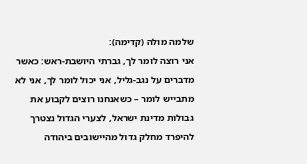שלמה מולה (קדימה):
אני רוצה לומר לך, גברתי היושבת-ראש: כאשר מדברים על נגב-גליל, אני יכול לומר לך, אני לא מתבייש לומר – כשאנחנו רוצים לקבוע את גבולות מדינת ישראל, לצערי הגדול נצטרך להיפרד מחלק גדול מהיישובים ביהודה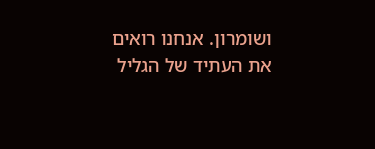ושומרון. אנחנו רואים את העתיד של הגליל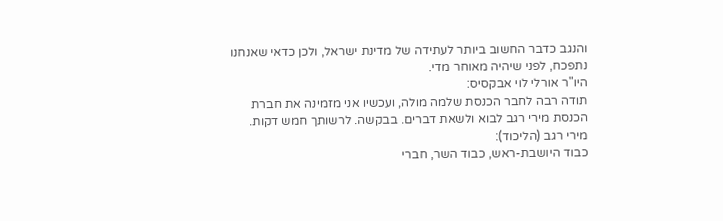והנגב כדבר החשוב ביותר לעתידה של מדינת ישראל, ולכן כדאי שאנחנו נתפכח, לפני שיהיה מאוחר מדי.
היו"ר אורלי לוי אבקסיס:
תודה רבה לחבר הכנסת שלמה מולה, ועכשיו אני מזמינה את חברת הכנסת מירי רגב לבוא ולשאת דברים. בבקשה. לרשותך חמש דקות.
מירי רגב (הליכוד):
כבוד היושבת-ראש, כבוד השר, חברי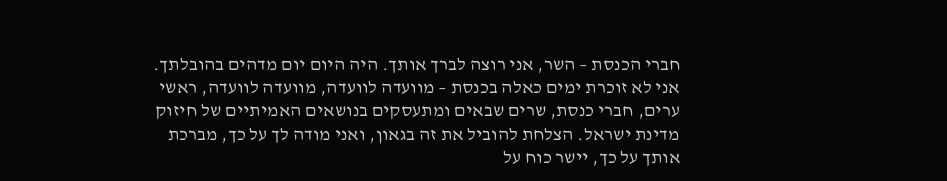חברי הכנסת – השר, אני רוצה לברך אותך. היה היום יום מדהים בהובלתך. אני לא זוכרת ימים כאלה בכנסת – מוועדה לוועדה, מוועדה לוועדה, ראשי ערים, חברי כנסת, שרים שבאים ומתעסקים בנושאים האמיתיים של חיזוק מדינת ישראל. הצלחת להוביל את זה בגאון, ואני מודה לך על כך, מברכת אותך על כך, יישר כוח על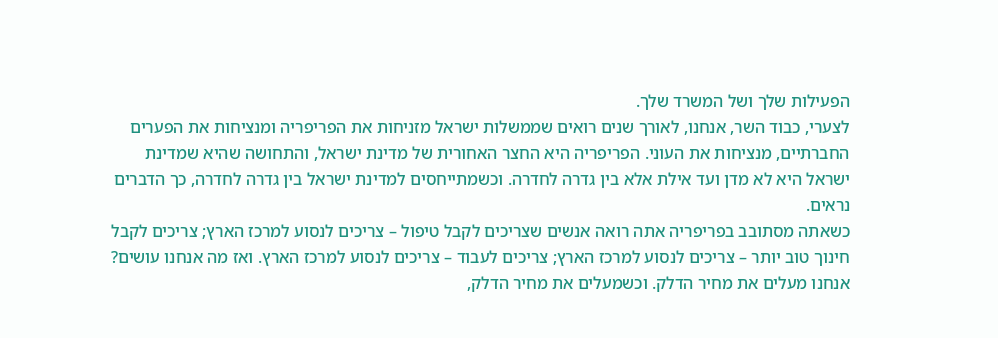הפעילות שלך ושל המשרד שלך.
לצערי, כבוד השר, אנחנו, לאורך שנים רואים שממשלות ישראל מזניחות את הפריפריה ומנציחות את הפערים החברתיים, מנציחות את העוני. הפריפריה היא החצר האחורית של מדינת ישראל, והתחושה שהיא שמדינת ישראל היא לא מדן ועד אילת אלא בין גדרה לחדרה. וכשמתייחסים למדינת ישראל בין גדרה לחדרה, כך הדברים נראים.
כשאתה מסתובב בפריפריה אתה רואה אנשים שצריכים לקבל טיפול – צריכים לנסוע למרכז הארץ; צריכים לקבל חינוך טוב יותר – צריכים לנסוע למרכז הארץ; צריכים לעבוד – צריכים לנסוע למרכז הארץ. ואז מה אנחנו עושים? אנחנו מעלים את מחיר הדלק. וכשמעלים את מחיר הדלק,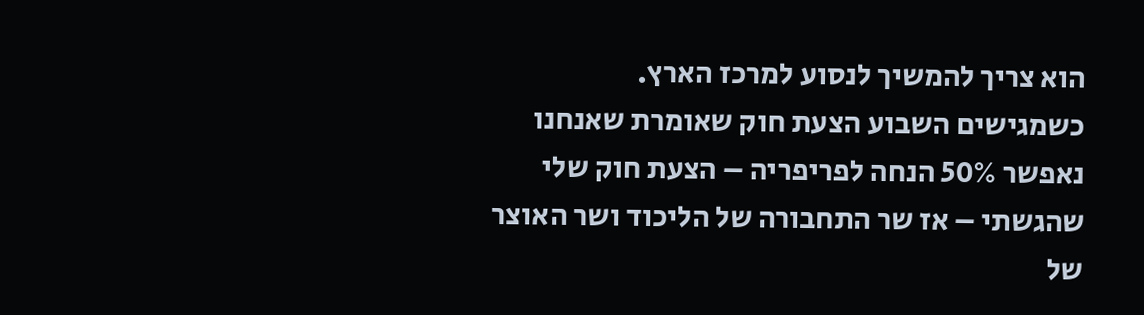הוא צריך להמשיך לנסוע למרכז הארץ.
כשמגישים השבוע הצעת חוק שאומרת שאנחנו נאפשר 50% הנחה לפריפריה – הצעת חוק שלי שהגשתי – אז שר התחבורה של הליכוד ושר האוצר של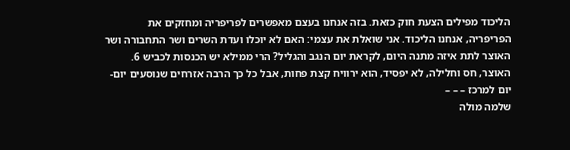הליכוד מפילים הצעת חוק כזאת. בזה אנחנו בעצם מאפשרים לפריפריה ומחזקים את הפריפריה, אנחנו הליכוד. אני שואלת את עצמי: האם לא יוכלו ועדת השרים ושר התחבורה ושר האוצר לתת איזה מתנה היום, לקראת יום הנגב והגליל? הרי ממילא יש הכנסות לכביש 6. האוצר, חס וחלילה, לא יפסיד, הוא ירוויח קצת פחות, אבל כל כך הרבה אזרחים שנוסעים יום-יום למרכז – – –
שלמה מולה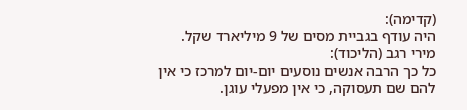(קדימה):
היה עודף בגביית מסים של 9 מיליארד שקל.
מירי רגב (הליכוד):
כל כך הרבה אנשים נוסעים יום-יום למרכז כי אין להם שם תעסוקה, כי אין מפעלי עוגן.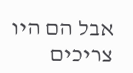אבל הם היו צריכים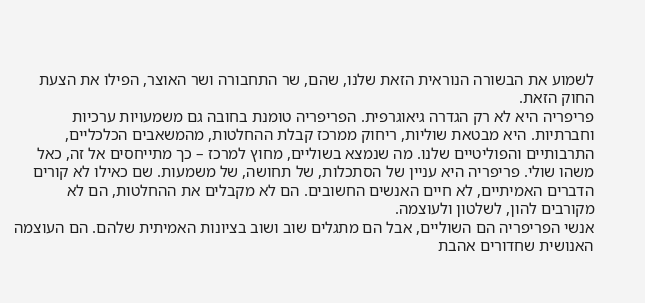לשמוע את הבשורה הנוראית הזאת שלנו, שהם, שר התחבורה ושר האוצר, הפילו את הצעת החוק הזאת.
פריפריה היא לא רק הגדרה גיאוגרפית. הפריפריה טומנת בחובה גם משמעויות ערכיות וחברתיות. היא מבטאת שוליות, ריחוק ממרכז קבלת ההחלטות, מהמשאבים הכלכליים, התרבותיים והפוליטיים שלנו. מה שנמצא בשוליים, מחוץ למרכז – כך מתייחסים אל זה, כאל משהו שולי. פריפריה היא עניין של הסתכלות, של תחושה, של משמעות. שם כאילו לא קורים הדברים האמיתיים, לא חיים האנשים החשובים. הם לא מקבלים את ההחלטות, הם לא מקורבים להון, לשלטון ולעוצמה.
אנשי הפריפריה הם השוליים, אבל הם מתגלים שוב ושוב בציונות האמיתית שלהם. הם העוצמה האנושית שחדורים אהבת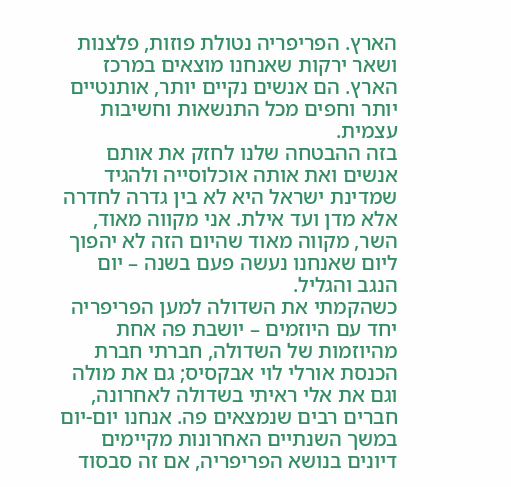הארץ. הפריפריה נטולת פוזות, פלצנות ושאר ירקות שאנחנו מוצאים במרכז הארץ. הם אנשים נקיים יותר, אותנטיים יותר וחפים מכל התנשאות וחשיבות עצמית.
בזה ההבטחה שלנו לחזק את אותם אנשים ואת אותה אוכלוסייה ולהגיד שמדינת ישראל היא לא בין גדרה לחדרה אלא מדן ועד אילת. אני מקווה מאוד, השר, מקווה מאוד שהיום הזה לא יהפוך ליום שאנחנו נעשה פעם בשנה – יום הנגב והגליל.
כשהקמתי את השדולה למען הפריפריה יחד עם היוזמים – יושבת פה אחת מהיוזמות של השדולה, חברתי חברת הכנסת אורלי לוי אבקסיס; גם את מולה וגם את אלי ראיתי בשדולה לאחרונה, חברים רבים שנמצאים פה. אנחנו יום-יום במשך השנתיים האחרונות מקיימים דיונים בנושא הפריפריה, אם זה סבסוד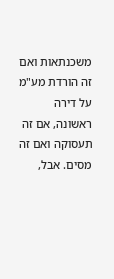משכנתאות ואם זה הורדת מע"מ על דירה ראשונה, אם זה תעסוקה ואם זה מסים. אבל,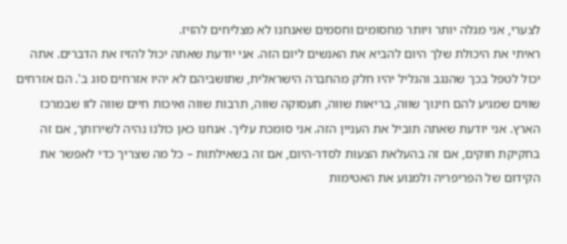לצערי, אני מגלה יותר ויותר מחסומים וחסמים שאנחנו לא מצליחים להזיז.
ראיתי את היכולת שלך היום להביא את האנשים ליום הזה. אני יודעת שאתה יכול להזיז את הדברים. אתה יכול לטפל בכך שהנגב והגליל יהיו חלק מהחברה הישראלית, שתושביהם לא יהיו אזרחים סוג ב'. הם אזרחים שווים שמגיע להם חינוך שווה, בריאות שווה, תעסוקה שווה, תרבות שווה ואיכות חיים שווה לזו שבמרכז הארץ. אני יודעת שאתה תוביל את העניין הזה. אני סומכת עליך. אנחנו כאן כולנו נהיה לשירותך, אם זה בחקיקת חוקים, אם זה בהעלאת הצעות לסדר-היום, אם זה בשאילתות – כל מה שצריך כדי לאפשר את הקידום של הפריפריה ולמנוע את האטימות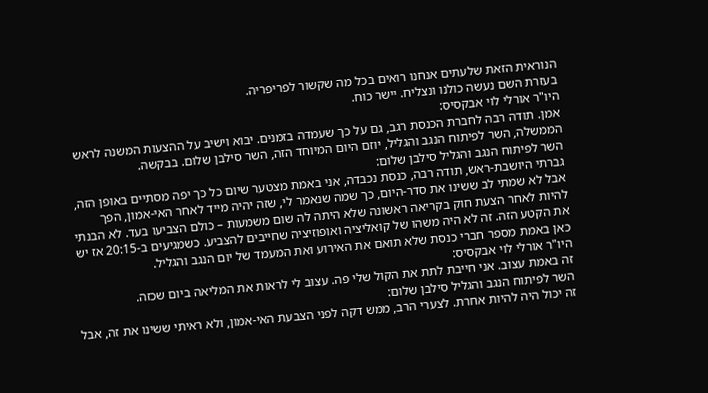הנוראית הזאת שלעתים אנחנו רואים בכל מה שקשור לפריפריה.
בעזרת השם נעשה כולנו ונצליח. יישר כוח.
היו"ר אורלי לוי אבקסיס:
אמן. תודה רבה לחברת הכנסת רגב, גם על כך שעמדה בזמנים. יבוא וישיב על ההצעות המשנה לראש הממשלה, השר לפיתוח הנגב והגליל, יוזם היום המיוחד הזה, השר סילבן שלום. בבקשה.
השר לפיתוח הנגב והגליל סילבן שלום:
גברתי היושבת-ראש, תודה רבה, כנסת נכבדה, אני באמת מצטער שיום כל כך יפה מסתיים באופן הזה, אבל לא שמתי לב ששינו את סדר-היום, כך שמה שנאמר לי, שזה יהיה מייד לאחר האי-אמון, הפך להיות לאחר הצעת חוק בקריאה ראשונה שלא היתה לה שום משמעות – כולם הצביעו בעד. לא הבנתי את הקטע הזה. זה לא היה משהו של קואליציה ואופוזיציה שחייבים להצביע. כשמגיעים ב-20:15 אז יש כאן באמת מספר חברי כנסת שלא תואם את האירוע ואת המעמד של יום הנגב והגליל.
היו"ר אורלי לוי אבקסיס:
זה באמת עצוב. אני חייבת לתת את הקול שלי פה. עצוב לי לראות את המליאה ביום שכזה.
השר לפיתוח הנגב והגליל סילבן שלום:
זה יכול היה להיות אחרת. לצערי הרב, ממש דקה לפני הצבעת האי-אמון, ולא ראיתי ששינו את זה, אבל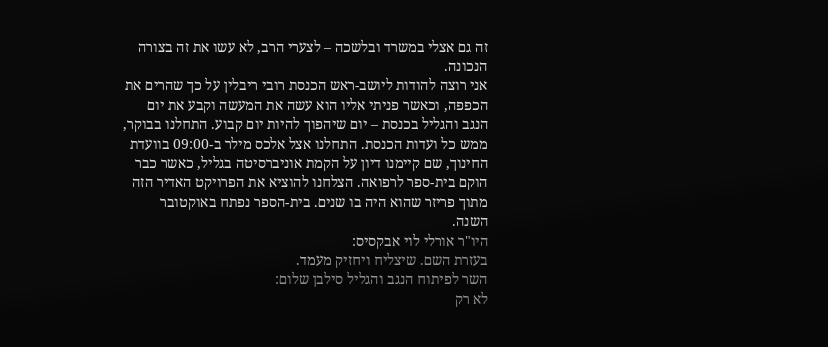זה גם אצלי במשרד ובלשכה – לצערי הרב, לא עשו את זה בצורה הנכונה.
אני רוצה להודות ליושב-ראש הכנסת רובי ריבלין על כך שהרים את הכפפה, וכאשר פניתי אליו הוא עשה את המעשה וקבע את יום הנגב והגליל בכנסת – יום שיהפוך להיות יום קבוע. התחלנו בבוקר, ממש כל ועדות הכנסת. התחלנו אצל אלכס מילר ב-09:00 בוועדת החינוך, שם קיימנו דיון על הקמת אוניברסיטה בגליל, כאשר כבר הוקם בית-ספר לרפואה. הצלחנו להוציא את הפרויקט האדיר הזה מתוך פריזר שהוא היה בו שנים. בית-הספר נפתח באוקטובר השנה.
היו"ר אורלי לוי אבקסיס:
בעזרת השם. שיצליח ויחזיק מעמד.
השר לפיתוח הנגב והגליל סילבן שלום:
לא רק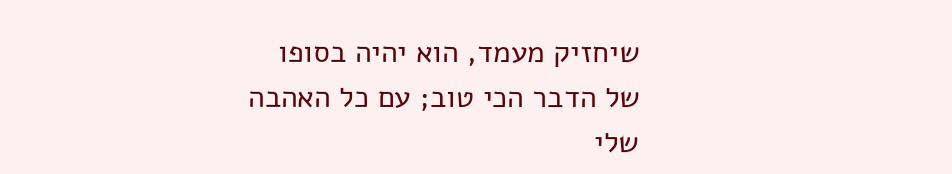שיחזיק מעמד, הוא יהיה בסופו של הדבר הכי טוב; עם כל האהבה שלי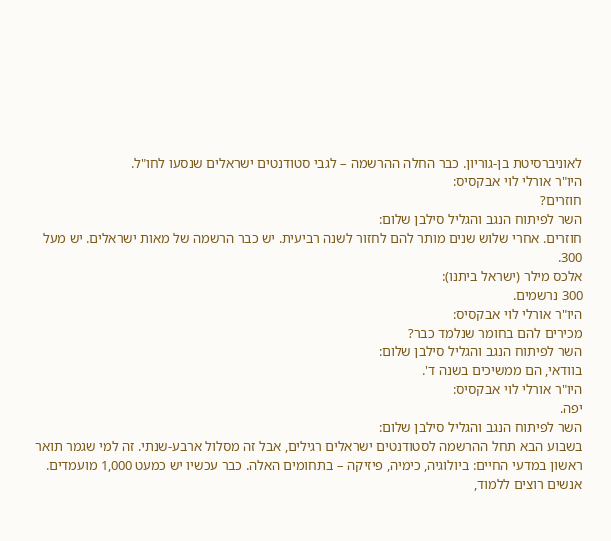לאוניברסיטת בן-גוריון. כבר החלה ההרשמה – לגבי סטודנטים ישראלים שנסעו לחו"ל.
היו"ר אורלי לוי אבקסיס:
חוזרים?
השר לפיתוח הנגב והגליל סילבן שלום:
חוזרים. אחרי שלוש שנים מותר להם לחזור לשנה רביעית. יש כבר הרשמה של מאות ישראלים. יש מעל 300.
אלכס מילר (ישראל ביתנו):
300 נרשמים.
היו"ר אורלי לוי אבקסיס:
מכירים להם בחומר שנלמד כבר?
השר לפיתוח הנגב והגליל סילבן שלום:
בוודאי, הם ממשיכים בשנה ד'.
היו"ר אורלי לוי אבקסיס:
יפה.
השר לפיתוח הנגב והגליל סילבן שלום:
בשבוע הבא תחל ההרשמה לסטודנטים ישראלים רגילים, אבל זה מסלול ארבע-שנתי. זה למי שגמר תואר ראשון במדעי החיים: ביולוגיה, כימיה, פיזיקה – בתחומים האלה. כבר עכשיו יש כמעט 1,000 מועמדים. אנשים רוצים ללמוד,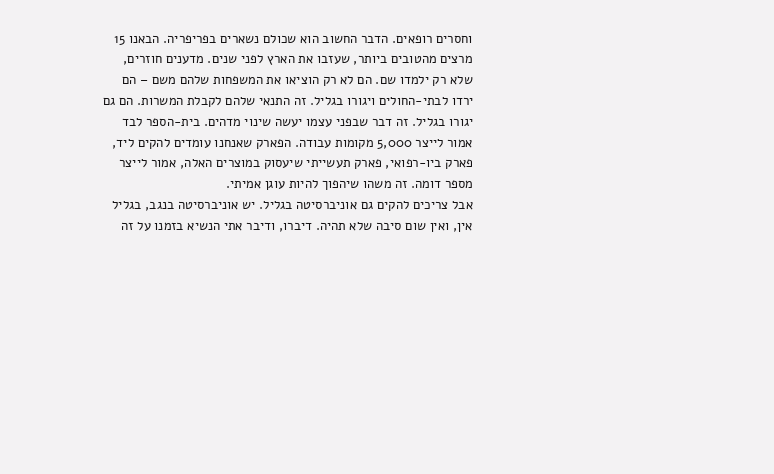וחסרים רופאים. הדבר החשוב הוא שכולם נשארים בפריפריה. הבאנו 15 מרצים מהטובים ביותר, שעזבו את הארץ לפני שנים. מדענים חוזרים, שלא רק ילמדו שם. הם לא רק הוציאו את המשפחות שלהם משם – הם ירדו לבתי-החולים ויגורו בגליל. זה התנאי שלהם לקבלת המשרות. הם גם יגורו בגליל. זה דבר שבפני עצמו יעשה שינוי מדהים. בית-הספר לבד אמור לייצר 5,000 מקומות עבודה. הפארק שאנחנו עומדים להקים ליד, פארק ביו-רפואי, פארק תעשייתי שיעסוק במוצרים האלה, אמור לייצר מספר דומה. זה משהו שיהפוך להיות עוגן אמיתי.
אבל צריכים להקים גם אוניברסיטה בגליל. יש אוניברסיטה בנגב, בגליל אין, ואין שום סיבה שלא תהיה. דיברו, ודיבר אתי הנשיא בזמנו על זה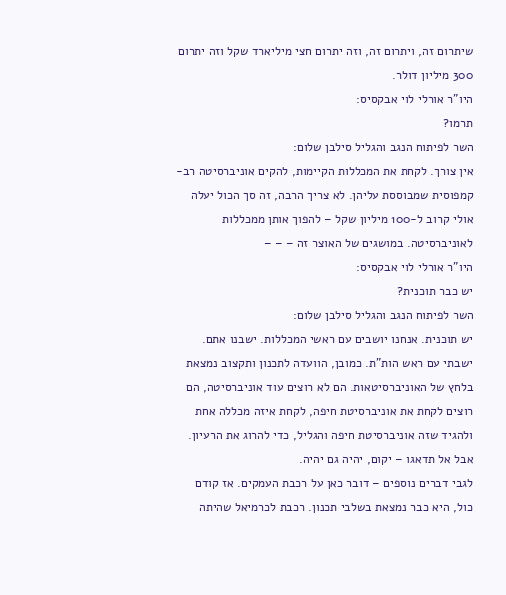שיתרום זה, ויתרום זה, וזה יתרום חצי מיליארד שקל וזה יתרום 300 מיליון דולר.
היו"ר אורלי לוי אבקסיס:
תרמו?
השר לפיתוח הנגב והגליל סילבן שלום:
אין צורך. לקחת את המכללות הקיימות, להקים אוניברסיטה רב-קמפוסית שמבוססת עליהן. לא צריך הרבה, זה סך הכול יעלה אולי קרוב ל-100 מיליון שקל – להפוך אותן ממכללות לאוניברסיטה. במושגים של האוצר זה – – –
היו"ר אורלי לוי אבקסיס:
יש כבר תוכנית?
השר לפיתוח הנגב והגליל סילבן שלום:
יש תוכנית. אנחנו יושבים עם ראשי המכללות. ישבנו אתם. ישבתי עם ראש הות"ת. כמובן, הוועדה לתכנון ותקצוב נמצאת בלחץ של האוניברסיטאות. הם לא רוצים עוד אוניברסיטה, הם רוצים לקחת את אוניברסיטת חיפה, לקחת איזה מכללה אחת ולהגיד שזה אוניברסיטת חיפה והגליל, כדי להרוג את הרעיון. אבל אל תדאגו – יקום, יהיה גם יהיה.
לגבי דברים נוספים – דובר כאן על רכבת העמקים. אז קודם כול, היא כבר נמצאת בשלבי תכנון. רכבת לכרמיאל שהיתה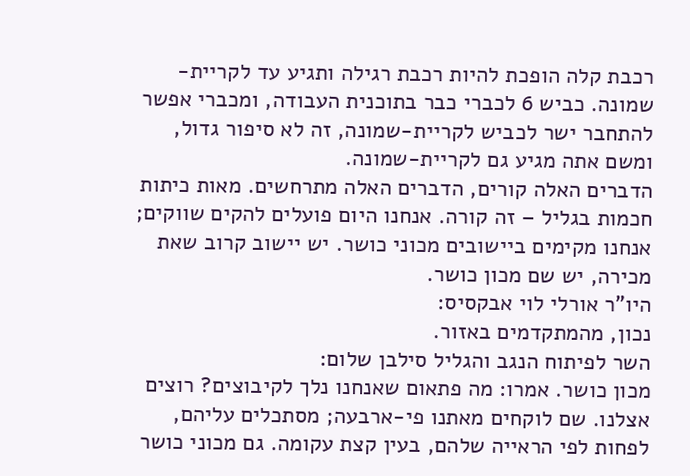רכבת קלה הופכת להיות רכבת רגילה ותגיע עד לקריית-שמונה. כביש 6 לכברי כבר בתוכנית העבודה, ומכברי אפשר להתחבר ישר לכביש לקריית-שמונה, זה לא סיפור גדול, ומשם אתה מגיע גם לקריית-שמונה.
הדברים האלה קורים, הדברים האלה מתרחשים. מאות כיתות חכמות בגליל – זה קורה. אנחנו היום פועלים להקים שווקים; אנחנו מקימים ביישובים מכוני כושר. יש יישוב קרוב שאת מכירה, יש שם מכון כושר.
היו"ר אורלי לוי אבקסיס:
נכון, מהמתקדמים באזור.
השר לפיתוח הנגב והגליל סילבן שלום:
מכון כושר. אמרו: מה פתאום שאנחנו נלך לקיבוצים? רוצים אצלנו. שם לוקחים מאתנו פי-ארבעה; מסתכלים עליהם, לפחות לפי הראייה שלהם, בעין קצת עקומה. גם מכוני כושר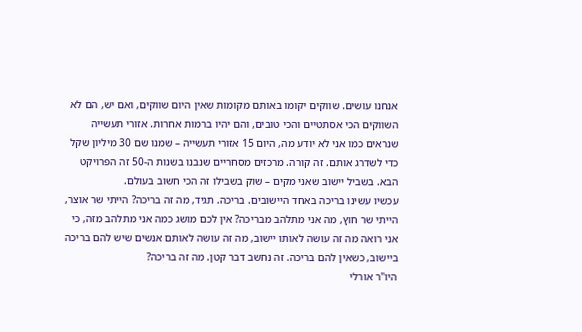אנחנו עושים. שווקים יקומו באותם מקומות שאין היום שווקים, ואם יש, הם לא השווקים הכי אסתטיים והכי טובים, והם יהיו ברמות אחרות. אזורי תעשייה שנראים כמו אני לא יודע מה, היום 15 אזורי תעשייה – שמנו שם 30 מיליון שקל כדי לשדרג אותם. זה קורה. מרכזים מסחריים שנבנו בשנות ה-50 זה הפרויקט הבא. בשביל יישוב שאני מקים – שוק בשבילו זה הכי חשוב בעולם.
עכשיו עשינו בריכה באחד היישובים. בריכה. תגיד, מה זה בריכה? הייתי שר אוצר, הייתי שר חוץ, מה אני מתלהב מבריכה? אין לכם מושג כמה אני מתלהב מזה, כי אני רואה מה זה עושה לאותו יישוב, מה זה עושה לאותם אנשים שיש להם בריכה ביישוב, כשאין להם בריכה. זה נחשב דבר קטן. מה זה בריכה?
היו"ר אורלי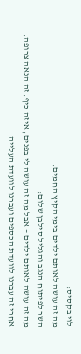לוי בקסיס:
מה זה עושה לאותם ילדים בימי הקיץ החמים.
השר לפיתוח הנגב והגליל סילבן שלום:
מה זה עושה לאותם ילדים – אבל מה זה עושה לי בפנים, איזה כיף. זה הנאה צרופה.
אחרי זה עברנו לוועדת הכספים ועברנו לוועדת העלייה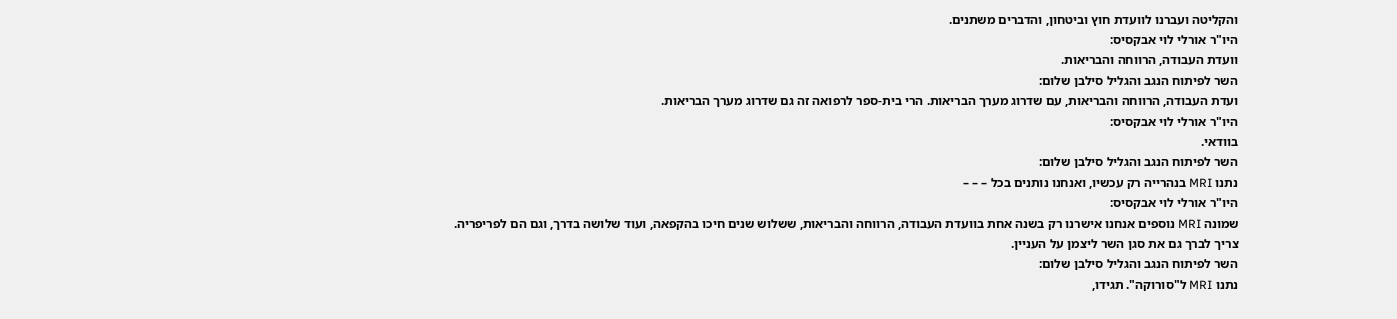והקליטה ועברנו לוועדת חוץ וביטחון, והדברים משתנים.
היו"ר אורלי לוי אבקסיס:
וועדת העבודה, הרווחה והבריאות.
השר לפיתוח הנגב והגליל סילבן שלום:
ועדת העבודה, הרווחה והבריאות, עם שדרוג מערך הבריאות. הרי בית-ספר לרפואה זה גם שדרוג מערך הבריאות.
היו"ר אורלי לוי אבקסיס:
בוודאי.
השר לפיתוח הנגב והגליל סילבן שלום:
נתנו MRI בנהרייה רק עכשיו, ואנחנו נותנים בכל – – –
היו"ר אורלי לוי אבקסיס:
שמונה MRI נוספים אנחנו אישרנו רק בשנה אחת בוועדת העבודה, הרווחה והבריאות, ששלוש שנים חיכו בהקפאה, ועוד שלושה בדרך, וגם הם לפריפריה. צריך לברך גם את סגן השר ליצמן על העניין.
השר לפיתוח הנגב והגליל סילבן שלום:
נתנו MRI ל"סורוקה". תגידו,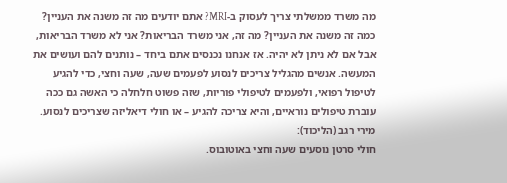מה משרד ממשלתי צריך לעסוק ב-MRI? אתם יודעים מה זה משנה את העניין? כמה זה משנה את העניין? מה זה, אני משרד הבריאות? אני לא משרד הבריאות, אבל אם לא ניתן לא יהיה. אז אנחנו נכנסים אתם ביחד – נותנים להם ועושים את המעשה. אנשים מהגליל צריכים לנסוע לפעמים שעה, שעה וחצי, כדי להגיע לטיפול רפואי, ולפעמים לטיפולי פוריות, שזה פשוט חלחלה כי האשה גם ככה עוברת טיפולים נוראיים, והיא צריכה להגיע – או חולי דיאליזה שצריכים לנסוע.
מירי רגב (הליכוד):
חולי סרטן נוסעים שעה וחצי באוטובוס.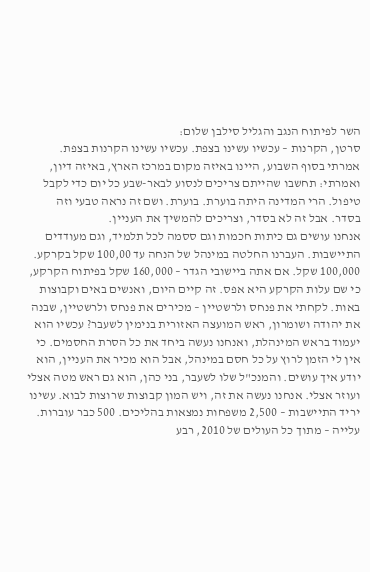השר לפיתוח הנגב והגליל סילבן שלום:
סרטן, הקרנות – עכשיו עשינו בצפת. עכשיו עשינו הקרנות בצפת. אמרתי בסוף השבוע, היינו באיזה מקום במרכז הארץ, באיזה דיון, ואמרתי: תחשבו שהייתם צריכים לנסוע לבאר-שבע כל יום כדי לקבל טיפול. הרי המדינה היתה בוערת. בוערת. ושם זה נראה טבעי וזה בסדר. אבל זה לא בסדר, וצריכים להמשיך את העניין.
אנחנו עושים גם כיתות חכמות וגם ססמה לכל תלמיד, וגם מעודדים התיישבות. העברנו החלטה במינהל של הנחה עד 100,00 שקל בקרקע. 100,000 שקל. אם אתה ביישובי הגדר – 160,000 שקל בפיתוח הקרקע, כי שם עלות הקרקע היא אפס. זה קיים היום, ואנשים באים וקבוצות באות. לקחתי את פנחס ולרשטיין – מכירים את פנחס ולרשטיין, שבנה את יהודה ושומרון, ראש המועצה האזורית בנימין לשעבר? עכשיו הוא יעמוד בראש המינהלת, ואנחנו נעשה ביחד את כל הסרת החסמים. כי אין לי הזמן לרוץ על כל חסם במינהל, אבל הוא מכיר את העניין, הוא יודע איך עושים. והמנכ"ל שלו לשעבר, בני כהן, הוא גם ראש מטה אצלי ועוזר אצלי. אנחנו נעשה את זה, ויש המון קבוצות שרוצות לבוא. עשינו יריד התיישבות – 2,500 משפחות נמצאות בהליכים. 500 כבר עוברות.
עלייה – מתוך כל העולים של 2010, רבע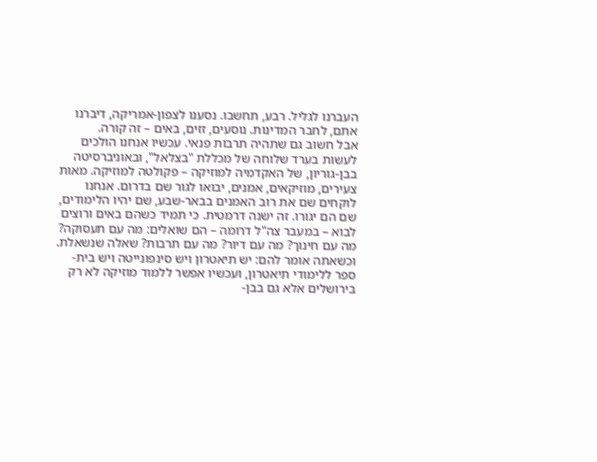העברנו לגליל. רבע, תחשבו. נסענו לצפון-אמריקה, דיברנו אתם, לחבר המדינות. נוסעים, זזים, באים – זה קורה.
אבל חשוב גם שתהיה תרבות פנאי. עכשיו אנחנו הולכים לעשות בערד שלוחה של מכללת "בצלאל", ובאוניברסיטה בבן-גוריון, של האקדמיה למוזיקה – פקולטה למוזיקה. מאות צעירים, מוזיקאים, אמנים, יבואו לגור שם בדרום. אנחנו לוקחים שם את רוב האמנים בבאר-שבע, שם יהיו הלימודים, שם הם יגורו. זה ישנה דרמטית. כי תמיד כשהם באים ורוצים לבוא – במעבר צה"ל דרומה – הם שואלים: מה עם תעסוקה? מה עם חינוך? מה עם דיור? מה עם תרבות? שאלה שנשאלת. וכשאתה אומר להם: יש תיאטרון ויש סינפונייטה ויש בית-ספר ללימודי תיאטרון, ועכשיו אפשר ללמוד מוזיקה לא רק בירושלים אלא גם בבן-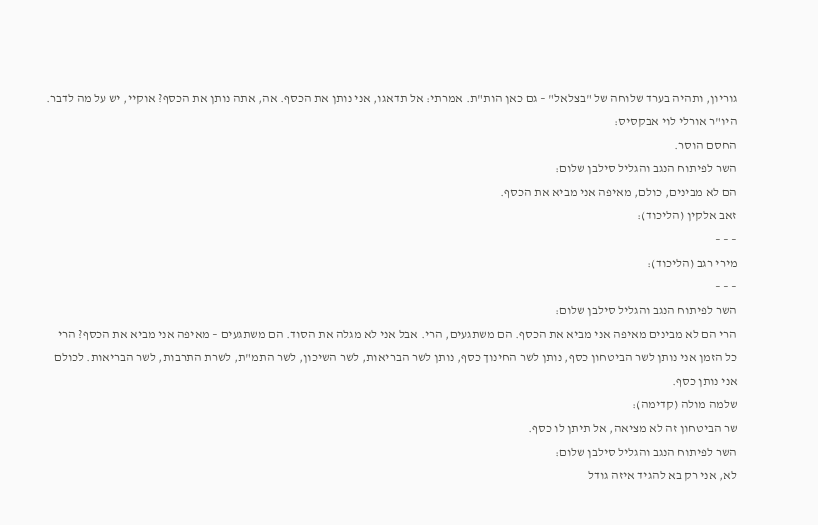גוריון, ותהיה בערד שלוחה של "בצלאל" – גם כאן הות"ת. אמרתי: אל תדאגו, אני נותן את הכסף. אה, אתה נותן את הכסף? אוקיי, יש על מה לדבר.
היו"ר אורלי לוי אבקסיס:
החסם הוסר.
השר לפיתוח הנגב והגליל סילבן שלום:
הם לא מבינים, כולם, מאיפה אני מביא את הכסף.
זאב אלקין (הליכוד):
– – –
מירי רגב (הליכוד):
– – –
השר לפיתוח הנגב והגליל סילבן שלום:
הרי הם לא מבינים מאיפה אני מביא את הכסף. הם משתגעים, הרי. אבל אני לא מגלה את הסוד. הם משתגעים – מאיפה אני מביא את הכסף? הרי כל הזמן אני נותן לשר הביטחון כסף, נותן לשר החינוך כסף, נותן לשר הבריאות, לשר השיכון, לשר התמ"ת, לשרת התרבות, לשר הבריאות. לכולם אני נותן כסף.
שלמה מולה (קדימה):
שר הביטחון זה לא מציאה, אל תיתן לו כסף.
השר לפיתוח הנגב והגליל סילבן שלום:
לא, אני רק בא להגיד איזה גודל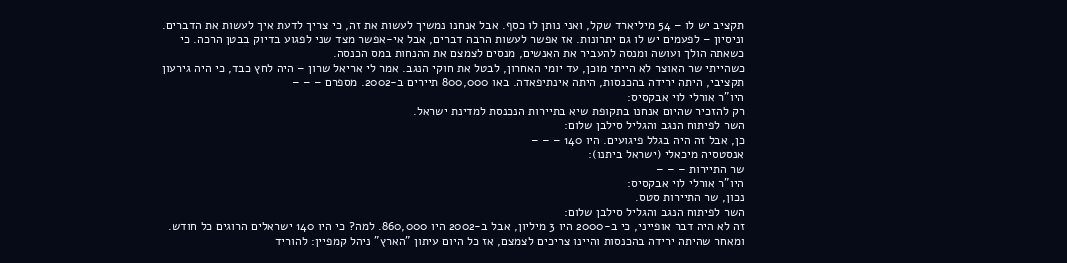תקציב יש לו – 54 מיליארד שקל, ואני נותן לו כסף. אבל אנחנו נמשיך לעשות את זה, כי צריך לדעת איך לעשות את הדברים. וניסיון – לפעמים יש לו גם יתרונות. אז אפשר לעשות הרבה דברים, אבל אי-אפשר מצד שני לפגוע בדיוק בבטן הרכה. כי כשאתה הולך ועושה ומנסה להעביר את האנשים, מנסים לצמצם את ההנחות במס הכנסה.
כשהייתי שר האוצר לא הייתי מוכן, עד יומי האחרון, לבטל את חוקי הנגב. אמר לי אריאל שרון – היה לחץ כבד, כי היה גירעון תקציבי, היתה ירידה בהכנסות, היתה אינתיפאדה. באו 800,000 תיירים ב-2002. מספרם – – –
היו"ר אורלי לוי אבקסיס:
רק להזכיר שהיום אנחנו בתקופת שיא בתיירות הנכנסת למדינת ישראל.
השר לפיתוח הנגב והגליל סילבן שלום:
כן, אבל זה היה בגלל פיגועים. היו 140 – – –
אנסטסיה מיכאלי (ישראל ביתנו):
שר התיירות – – –
היו"ר אורלי לוי אבקסיס:
נכון, שר התיירות סטס.
השר לפיתוח הנגב והגליל סילבן שלום:
זה לא היה דבר אופייני, כי ב-2000 היו 3 מיליון, אבל ב-2002 היו 860,000. למה? כי היו 140 ישראלים הרוגים כל חודש. ומאחר שהיתה ירידה בהכנסות והיינו צריכים לצמצם, אז כל היום עיתון "הארץ" ניהל קמפיין: להוריד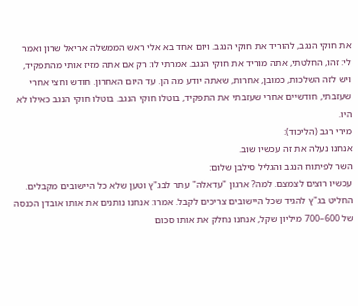את חוקי הנגב, להוריד את חוקי הנגב. ויום אחד בא אלי ראש הממשלה אריאל שרון ואמר לי: זהו, החלטתי, אתה מוריד את חוקי הנגב. אמרתי לו: רק אם אתה מזיז אותי מהתפקיד, ויש לזה השלכות, כמובן, אחרות, שאתה יודע מה הן. עד היום האחרון. חודש וחצי אחרי שעזבתי, חודשיים אחרי שעזבתי את התפקיד, בוטלו חוקי הנגב. בוטלו חוקי הנגב כאילו לא היו.
מירי רגב (הליכוד):
אנחנו נעלה את זה עכשיו שוב.
השר לפיתוח הנגב והגליל סילבן שלום:
עכשיו רוצים לצמצם. למה? ארגון "עדאלה" עתר לבג"ץ וטען שלא כל היישובים מקבלים. החליט בג"ץ להגיד שכל היישובים צריכים לקבל. אמרו: אנחנו נותנים את אותו אובדן הכנסה של 600–700 מיליון שקל, אנחנו נחלק את אותו סכום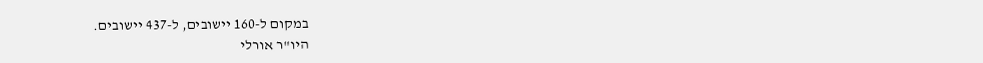במקום ל-160 יישובים, ל-437 יישובים.
היו"ר אורלי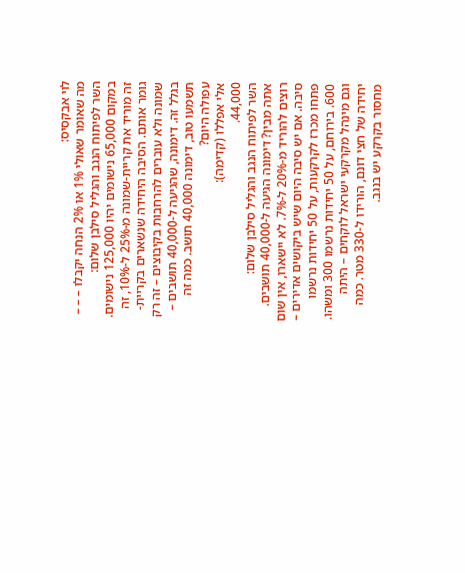לוי אבקסיס:
מה שאומר שאולי 1% או 2% הנחה יקבלו – – –
השר לפיתוח הנגב והגליל סילבן שלום:
במקום 65,000 נישומים יהיו 125,000 נישומים. זה מוריד את קריית-שמונה מ-25% ל-10%, זה גומר אותם. הסיבה היחידה שנשארים בקריית-שמונה ולא עוברים להרחבות בקיבוצים – זה רק בגלל זה. דימונה, שהגיעה ל-40,000 תושבים – תשמעו טוב, דימונה 40,000 תושב. כמה זה עפולה היום?
אלי אפללו (קדימה):
44,000.
השר לפיתוח הנגב והגליל סילבן שלום:
אתה מבין? דימונה הגיעה ל-40,000 תושבים. רוצים להוריד מ-20% ל-7%. לא יישארו, אין שום סיבה. אם יש סיבה היום שיש ביקושים אדירים – פתחו מכרז לקרקעות, על 50 יחידות נרשמו 600. בירוחם, על 50 יחידות נרשמו 300 ומשהו. וגם מינהל מקרקעי ישראל לוקחים – היתה יחידה של חצי דונם, הורידו ל-330 מטר. כמה מחסור בקרקע יש בנגב.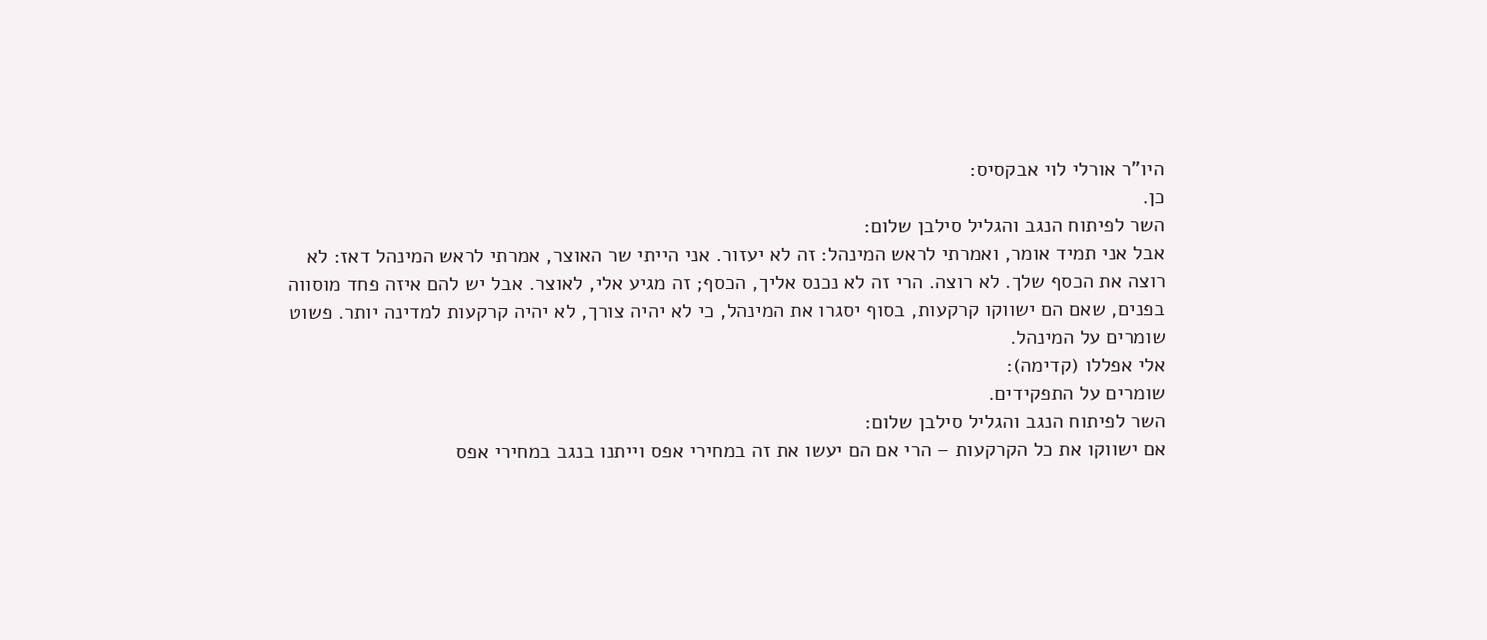היו"ר אורלי לוי אבקסיס:
כן.
השר לפיתוח הנגב והגליל סילבן שלום:
אבל אני תמיד אומר, ואמרתי לראש המינהל: זה לא יעזור. אני הייתי שר האוצר, אמרתי לראש המינהל דאז: לא רוצה את הכסף שלך. לא רוצה. הרי זה לא נכנס אליך, הכסף; זה מגיע אלי, לאוצר. אבל יש להם איזה פחד מוסווה בפנים, שאם הם ישווקו קרקעות, בסוף יסגרו את המינהל, כי לא יהיה צורך, לא יהיה קרקעות למדינה יותר. פשוט שומרים על המינהל.
אלי אפללו (קדימה):
שומרים על התפקידים.
השר לפיתוח הנגב והגליל סילבן שלום:
אם ישווקו את כל הקרקעות – הרי אם הם יעשו את זה במחירי אפס וייתנו בנגב במחירי אפס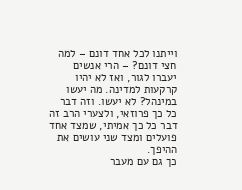וייתנו לכל אחד דונם – למה חצי דונם? – הרי אנשים יעברו לגור, ואז לא יהיו קרקעות למדינה. מה יעשו במינהל? לא יעשו. וזה דבר כל כך פרוזאי, ולצערי הרב זה דבר כל כך אמיתי, שמצד אחד פועלים ומצד שני עושים את ההיפך.
כך גם עם מעבר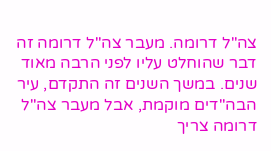צה"ל דרומה. מעבר צה"ל דרומה זה דבר שהוחלט עליו לפני הרבה מאוד שנים. במשך השנים זה התקדם, עיר הבה"דים מוקמת, אבל מעבר צה"ל דרומה צריך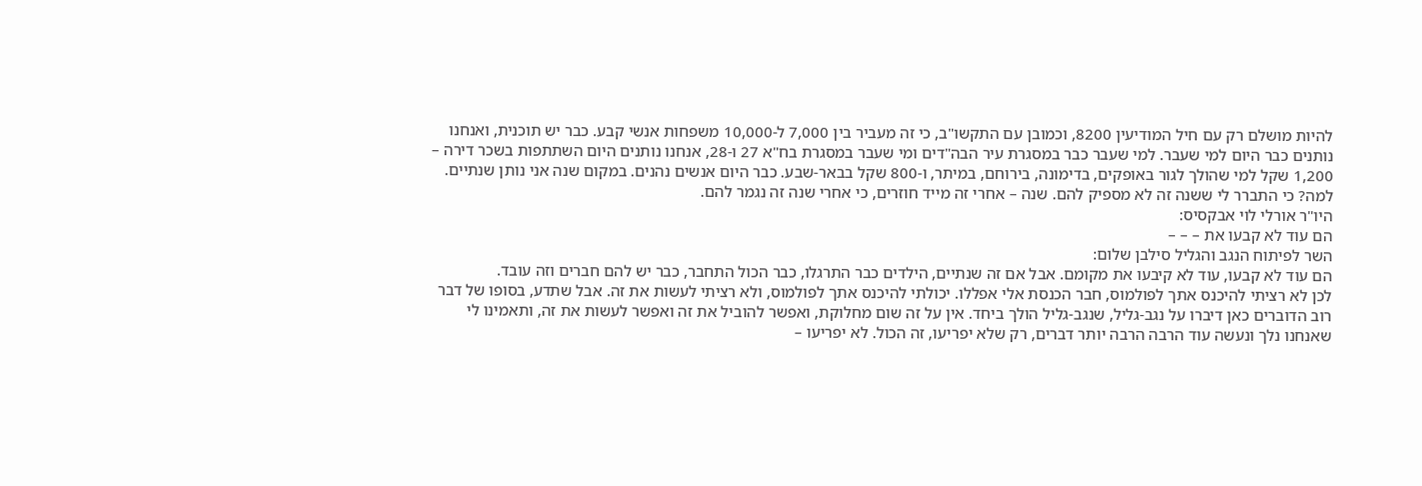להיות מושלם רק עם חיל המודיעין 8200, וכמובן עם התקשו"ב, כי זה מעביר בין 7,000 ל-10,000 משפחות אנשי קבע. כבר יש תוכנית, ואנחנו נותנים כבר היום למי שעבר. למי שעבר כבר במסגרת עיר הבה"דים ומי שעבר במסגרת בח"א 27 ו-28, אנחנו נותנים היום השתתפות בשכר דירה – 1,200 שקל למי שהולך לגור באופקים, בדימונה, בירוחם, במיתר, ו-800 שקל בבאר-שבע. כבר היום אנשים נהנים. במקום שנה אני נותן שנתיים. למה? כי התברר לי ששנה זה לא מספיק להם. שנה – אחרי זה מייד חוזרים, כי אחרי שנה זה נגמר להם.
היו"ר אורלי לוי אבקסיס:
הם עוד לא קבעו את – – –
השר לפיתוח הנגב והגליל סילבן שלום:
הם עוד לא קבעו, עוד לא קיבעו את מקומם. אבל אם זה שנתיים, הילדים כבר התרגלו, כבר הכול התחבר, כבר יש להם חברים וזה עובד.
לכן לא רציתי להיכנס אתך לפולמוס, חבר הכנסת אלי אפללו. יכולתי להיכנס אתך לפולמוס, ולא רציתי לעשות את זה. אבל שתדע, בסופו של דבר רוב הדוברים כאן דיברו על נגב-גליל, שנגב-גליל הולך ביחד. אין על זה שום מחלוקת, ואפשר להוביל את זה ואפשר לעשות את זה, ותאמינו לי שאנחנו נלך ונעשה עוד הרבה הרבה יותר דברים, רק שלא יפריעו, זה הכול. לא יפריעו –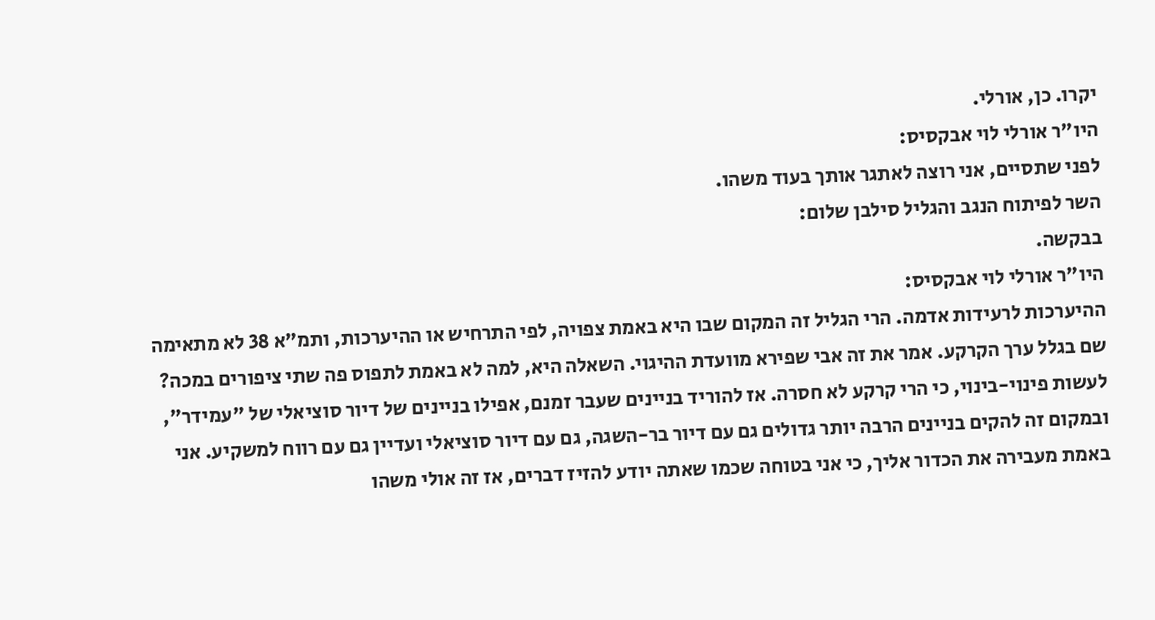יקרו. כן, אורלי.
היו"ר אורלי לוי אבקסיס:
לפני שתסיים, אני רוצה לאתגר אותך בעוד משהו.
השר לפיתוח הנגב והגליל סילבן שלום:
בבקשה.
היו"ר אורלי לוי אבקסיס:
ההיערכות לרעידות אדמה. הרי הגליל זה המקום שבו היא באמת צפויה, לפי התרחיש או ההיערכות, ותמ"א 38 לא מתאימה שם בגלל ערך הקרקע. אמר את זה אבי שפירא מוועדת ההיגוי. השאלה היא, למה לא באמת לתפוס פה שתי ציפורים במכה? לעשות פינוי-בינוי, כי הרי קרקע לא חסרה. אז להוריד בניינים שעבר זמנם, אפילו בניינים של דיור סוציאלי של "עמידר", ובמקום זה להקים בניינים הרבה יותר גדולים גם עם דיור בר-השגה, גם עם דיור סוציאלי ועדיין גם עם רווח למשקיע. אני באמת מעבירה את הכדור אליך, כי אני בטוחה שכמו שאתה יודע להזיז דברים, אז זה אולי משהו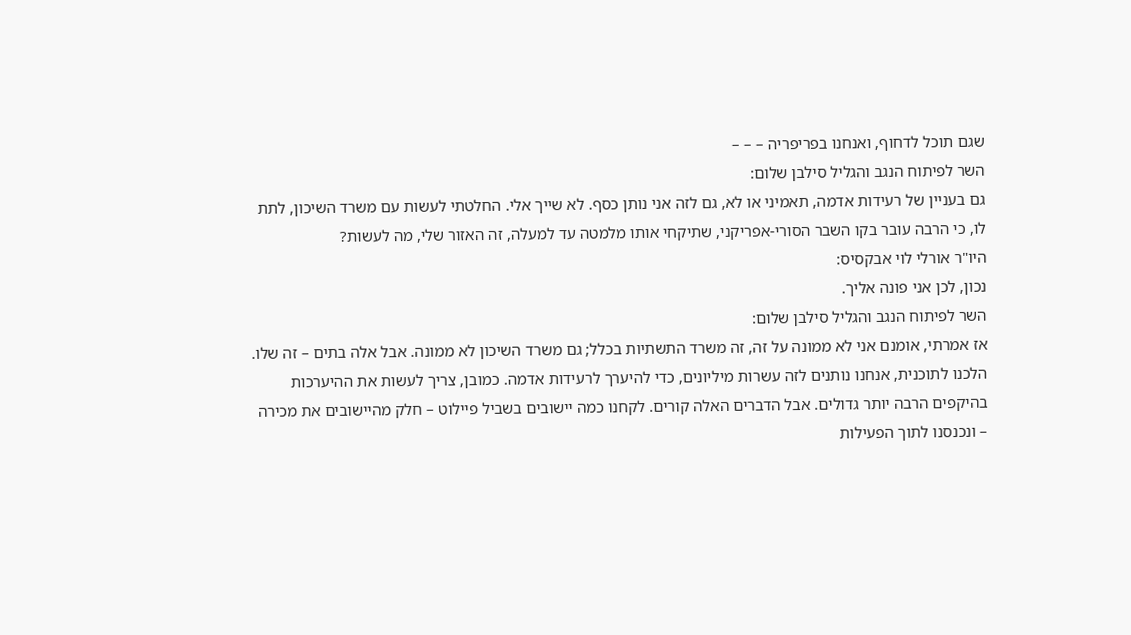שגם תוכל לדחוף, ואנחנו בפריפריה – – –
השר לפיתוח הנגב והגליל סילבן שלום:
גם בעניין של רעידות אדמה, תאמיני או לא, גם לזה אני נותן כסף. לא שייך אלי. החלטתי לעשות עם משרד השיכון, לתת לו, כי הרבה עובר בקו השבר הסורי-אפריקני, שתיקחי אותו מלמטה עד למעלה, זה האזור שלי, מה לעשות?
היו"ר אורלי לוי אבקסיס:
נכון, לכן אני פונה אליך.
השר לפיתוח הנגב והגליל סילבן שלום:
אז אמרתי, אומנם אני לא ממונה על זה, זה משרד התשתיות בכלל; גם משרד השיכון לא ממונה. אבל אלה בתים – זה שלו. הלכנו לתוכנית, אנחנו נותנים לזה עשרות מיליונים, כדי להיערך לרעידות אדמה. כמובן, צריך לעשות את ההיערכות בהיקפים הרבה יותר גדולים. אבל הדברים האלה קורים. לקחנו כמה יישובים בשביל פיילוט – חלק מהיישובים את מכירה – ונכנסנו לתוך הפעילות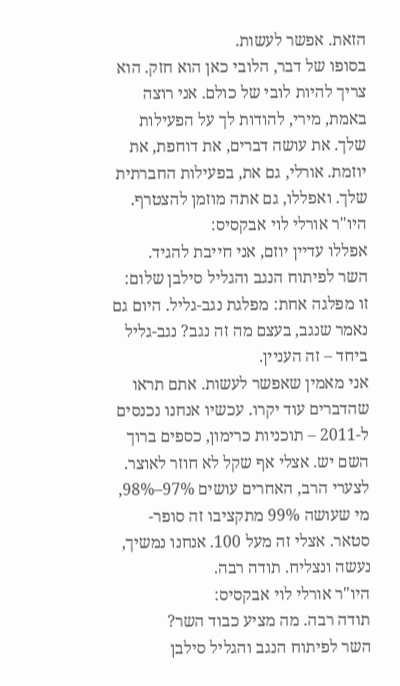הזאת. אפשר לעשות.
בסופו של דבר, הלובי כאן הוא חזק. הוא צריך להיות לובי של כולם. אני רוצה באמת, מירי, להודות לך על הפעילות שלך. את עושה דברים, את דוחפת, את יוזמת. אורלי, גם את, בפעילות החברתית שלך. ואפללו, גם אתה מוזמן להצטרף.
היו"ר אורלי לוי אבקסיס:
אפללו עדיין יוזם, אני חייבת להגיד.
השר לפיתוח הנגב והגליל סילבן שלום:
זו מפלגה אחת: מפלגת נגב-גליל. היום גם נאמר שנגב, בעצם מה זה נגב? נגב-גליל ביחד – זה העניין.
אני מאמין שאפשר לעשות. אתם תראו שהדברים עוד יקרו. עכשיו אנחנו נכנסים ל-2011 – תוכניות כרימון, כספים ברוך השם יש. אצלי אף שקל לא חוזר לאוצר. לצערי הרב, האחרים עושים 97%–98%, מי שעושה 99% מתקציבו זה סופר-סטאר. אצלי זה מעל 100. אנחנו נמשיך, נעשה ונצליח. תודה רבה.
היו"ר אורלי לוי אבקסיס:
תודה רבה. מה מציע כבוד השר?
השר לפיתוח הנגב והגליל סילבן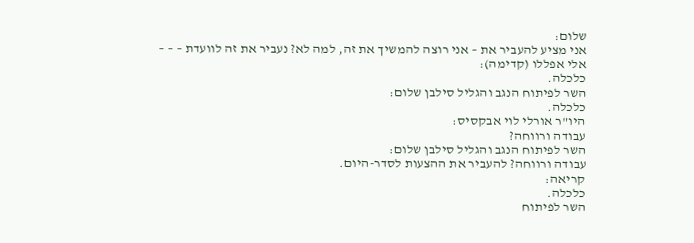שלום:
אני מציע להעביר את – אני רוצה להמשיך את זה, למה לא? נעביר את זה לוועדת – – –
אלי אפללו (קדימה):
כלכלה.
השר לפיתוח הנגב והגליל סילבן שלום:
כלכלה.
היו"ר אורלי לוי אבקסיס:
עבודה ורווחה?
השר לפיתוח הנגב והגליל סילבן שלום:
עבודה ורווחה? להעביר את ההצעות לסדר-היום.
קריאה:
כלכלה.
השר לפיתוח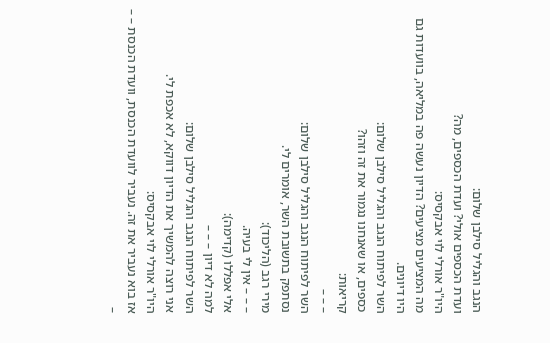הנגב והגליל סילבן שלום:
ועדת הכספים אולי? ועדת הכספים, מה?
היו"ר אורלי לוי אבקסיס:
מה המציעים מציעים? הדיון נעשה פה במליאה, בוועדות גם היו דיונים.
השר לפיתוח הנגב והגליל סילבן שלום:
כספים, או שאנחנו נגמור את זה וזהו?
קריאות:
– – –
השר לפיתוח הנגב והגליל סילבן שלום:
נסתפק בתשובת השר, אומרים לי.
מירי רגב (הליכוד):
– – – אין לי בעיה.
אלי אפללו (קדימה):
למה לא דיון – – –
השר לפיתוח הנגב והגליל סילבן שלום:
אני רוצה להמשיך את הדיון דווקא, לא אכפת לי.
היו"ר אורלי לוי אבקסיס:
אז בוא נעביר את זה. נעביר לוועדת הכנסת, וועדת הכנסת – – –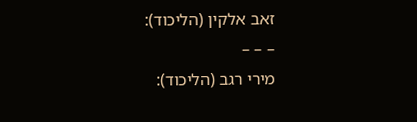זאב אלקין (הליכוד):
– – –
מירי רגב (הליכוד):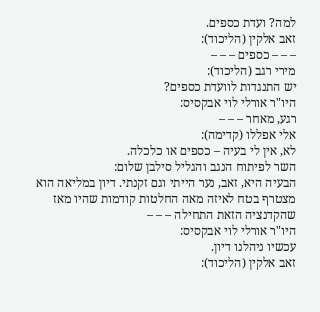למה? ועדת כספים.
זאב אלקין (הליכוד):
– – – כספים – – –
מירי רגב (הליכוד):
יש התנגדות לוועדת כספים?
היו"ר אורלי לוי אבקסיס:
רגע, מאחר – – –
אלי אפללו (קדימה):
לא, אין לי בעיה – כספים או כלכלה.
השר לפיתוח הנגב והגליל סילבן שלום:
הבעיה היא, זאב, נער הייתי וגם זקנתי. דיון במליאה הוא מצטרף בטח לאיזה מאה החלטות קודמות שהיו מאז שהקדנציה הזאת התחילה – – –
היו"ר אורלי לוי אבקסיס:
עכשיו ניהלנו דיון.
זאב אלקין (הליכוד):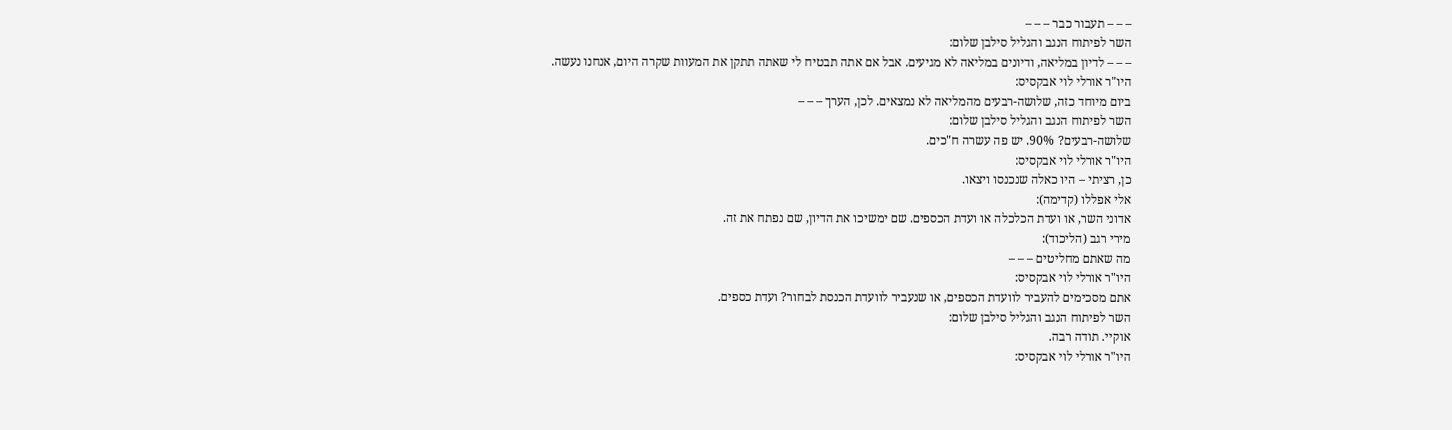– – – תעבור כבר – – –
השר לפיתוח הנגב והגליל סילבן שלום:
– – – לדיון במליאה, ודיונים במליאה לא מגיעים. אבל אם אתה תבטיח לי שאתה תתקן את המעוות שקרה היום, אנחנו נעשה.
היו"ר אורלי לוי אבקסיס:
ביום מיוחד כזה, שלושה-רבעים מהמליאה לא נמצאים. לכן, הערך – – –
השר לפיתוח הנגב והגליל סילבן שלום:
שלושה-רבעים? 90%. יש פה עשרה ח"כים.
היו"ר אורלי לוי אבקסיס:
כן, רציתי – היו כאלה שנכנסו ויצאו.
אלי אפללו (קדימה):
אדוני השר, או ועדת הכלכלה או ועדת הכספים. שם ימשיכו את הדיון, שם נפתח את זה.
מירי רגב (הליכוד):
מה שאתם מחליטים – – –
היו"ר אורלי לוי אבקסיס:
אתם מסכימים להעביר לוועדת הכספים, או שנעביר לוועדת הכנסת לבחור? ועדת כספים.
השר לפיתוח הנגב והגליל סילבן שלום:
אוקיי. תודה רבה.
היו"ר אורלי לוי אבקסיס: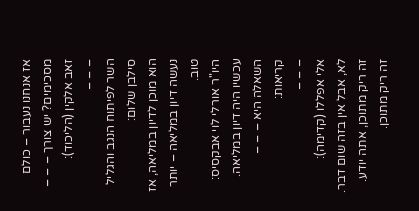אז אנחנו נעבור – כולם מסכימים? יש צורך – – –
זאב אלקין (הליכוד):
– – –
השר לפיתוח הנגב והגליל סילבן שלום:
הוא מוכן לדיון במליאה, אז נעשה דיון במליאה – יותר טוב.
היו"ר אורלי לוי אבקסיס:
עכשיו היה דיון במליאה. השאלה היא – – –
קריאות:
– – –
אלי אפללו (קדימה):
לא, אבל אין בזה שום דבר. זה ריק מתוכן, אתה יודע. זה ריק מתוכן.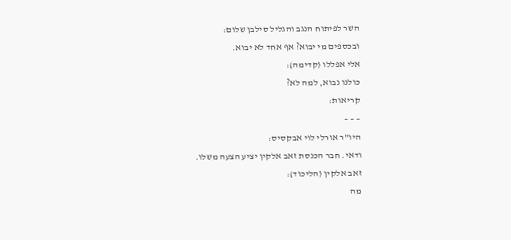השר לפיתוח הנגב והגליל סילבן שלום:
ובכספים מי יבוא? אף אחד לא יבוא.
אלי אפללו (קדימה):
כולנו נבוא, למה לא?
קריאות:
– – –
היו"ר אורלי לוי אבקסיס:
ודאי. חבר הכנסת זאב אלקין יציע הצעה משלו.
זאב אלקין (הליכוד):
מה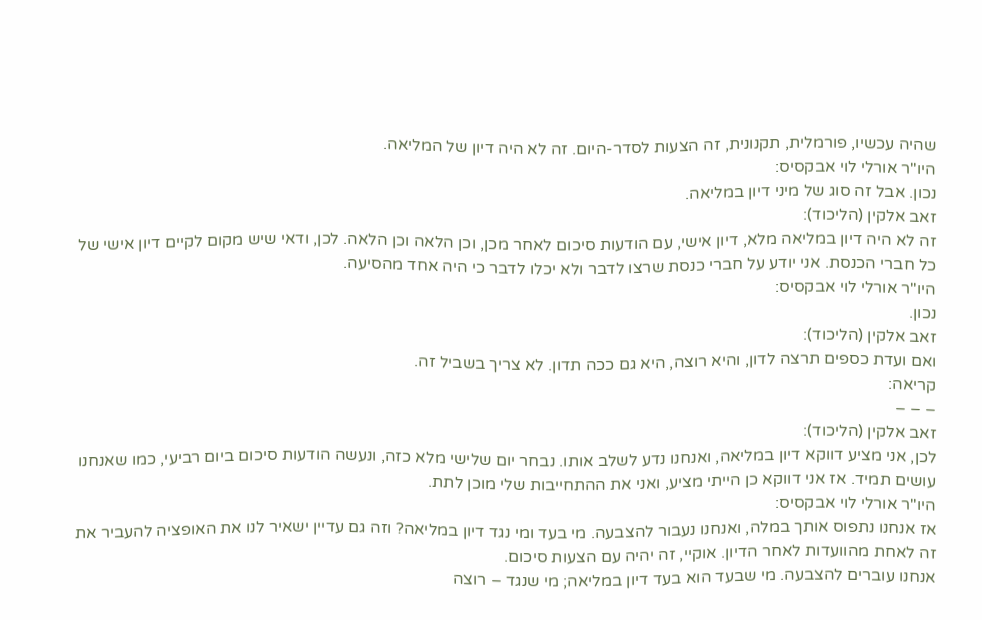שהיה עכשיו, פורמלית, תקנונית, זה הצעות לסדר-היום. זה לא היה דיון של המליאה.
היו"ר אורלי לוי אבקסיס:
נכון. אבל זה סוג של מיני דיון במליאה.
זאב אלקין (הליכוד):
זה לא היה דיון במליאה מלא, דיון אישי, עם הודעות סיכום לאחר מכן, וכן הלאה וכן הלאה. לכן, ודאי שיש מקום לקיים דיון אישי של כל חברי הכנסת. אני יודע על חברי כנסת שרצו לדבר ולא יכלו לדבר כי היה אחד מהסיעה.
היו"ר אורלי לוי אבקסיס:
נכון.
זאב אלקין (הליכוד):
ואם ועדת כספים תרצה לדון, והיא רוצה, היא גם ככה תדון. לא צריך בשביל זה.
קריאה:
– – –
זאב אלקין (הליכוד):
לכן, אני מציע דווקא דיון במליאה, ואנחנו נדע לשלב אותו. נבחר יום שלישי מלא כזה, ונעשה הודעות סיכום ביום רביעי, כמו שאנחנו עושים תמיד. אז אני דווקא כן הייתי מציע, ואני את ההתחייבות שלי מוכן לתת.
היו"ר אורלי לוי אבקסיס:
אז אנחנו נתפוס אותך במלה, ואנחנו נעבור להצבעה. מי בעד ומי נגד דיון במליאה? וזה גם עדיין ישאיר לנו את האופציה להעביר את זה לאחת מהוועדות לאחר הדיון. אוקיי, זה יהיה עם הצעות סיכום.
אנחנו עוברים להצבעה. מי שבעד הוא בעד דיון במליאה; מי שנגד – רוצה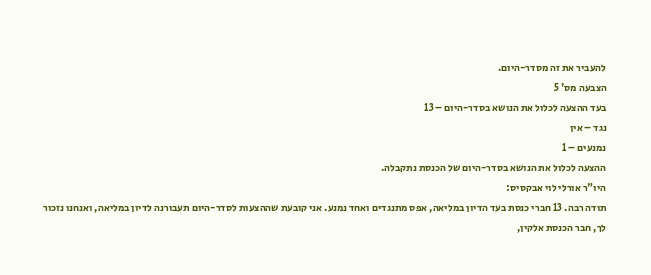להעביר את זה מסדר-היום.
הצבעה מס' 5
בעד ההצעה לכלול את הנושא בסדר-היום – 13
נגד – אין
נמנעים – 1
ההצעה לכלול את הנושא בסדר-היום של הכנסת נתקבלה.
היו"ר אורלי לוי אבקסיס:
תודה רבה. 13 חברי כנסת בעד הדיון במליאה, אפס מתנגדים ואחד נמנע. אני קובעת שההצעות לסדר-היום תעבורנה לדיון במליאה, ואנחנו נזכור לך, חבר הכנסת אלקין,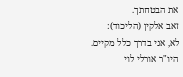את הבטחתך.
זאב אלקין (הליכוד):
לא, אני בדרך כלל מקיים.
היו"ר אורלי לוי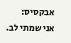אבקסיס:
אני שמתי לב.